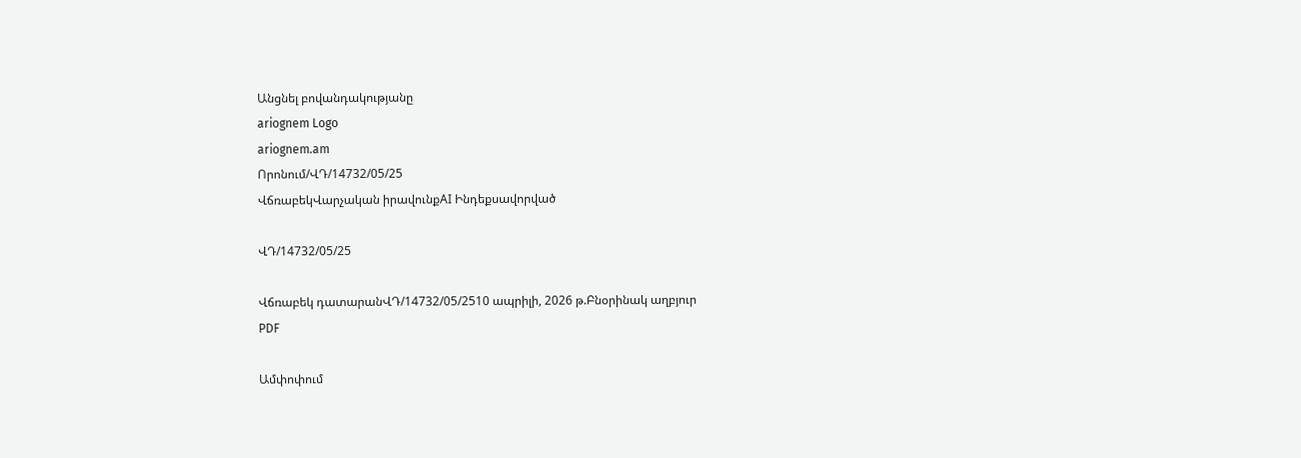Անցնել բովանդակությանը
ariognem Logo
ariognem.am
Որոնում/ՎԴ/14732/05/25
ՎճռաբեկՎարչական իրավունքAI Ինդեքսավորված

ՎԴ/14732/05/25

Վճռաբեկ դատարանՎԴ/14732/05/2510 ապրիլի, 2026 թ.Բնօրինակ աղբյուր
PDF

Ամփոփում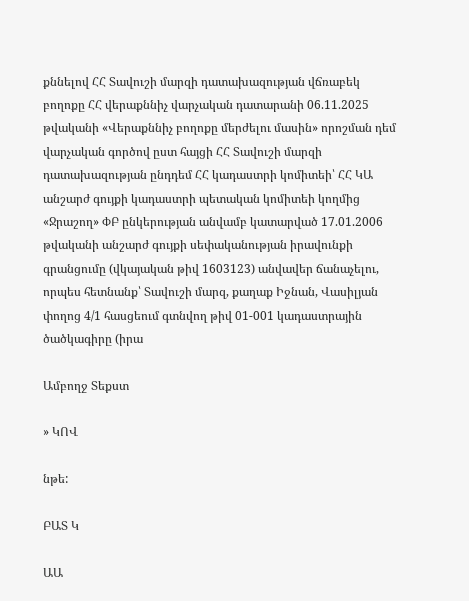քննելով ՀՀ Տավուշի մարզի դատախազության վճռաբեկ բողոքը ՀՀ վերաքննիչ վարչական դատարանի 06.11.2025 թվականի «Վերաքննիչ բողոքը մերժելու մասին» որոշման դեմ վարչական գործով ըստ հայցի ՀՀ Տավուշի մարզի դատախազության ընդդեմ ՀՀ կադաստրի կոմիտեի՝ ՀՀ ԿԱ անշարժ գույքի կադաստրի պետական կոմիտեի կողմից «Ջրաշող» ՓԲ ընկերության անվամբ կատարված 17.01.2006 թվականի անշարժ գույքի սեփականության իրավունքի գրանցումը (վկայական թիվ 1603123) անվավեր ճանաչելու, որպես հետնանք՝ Տավուշի մարզ, քաղաք Իջնան, Վասիլյան փողոց 4/1 հասցեում գտնվող թիվ 01-001 կադաստրային ծածկագիրը (իրա

Ամբողջ Տեքստ

» ԿՈՎ

նթե:

ԲԱՏ Կ

ԱԱ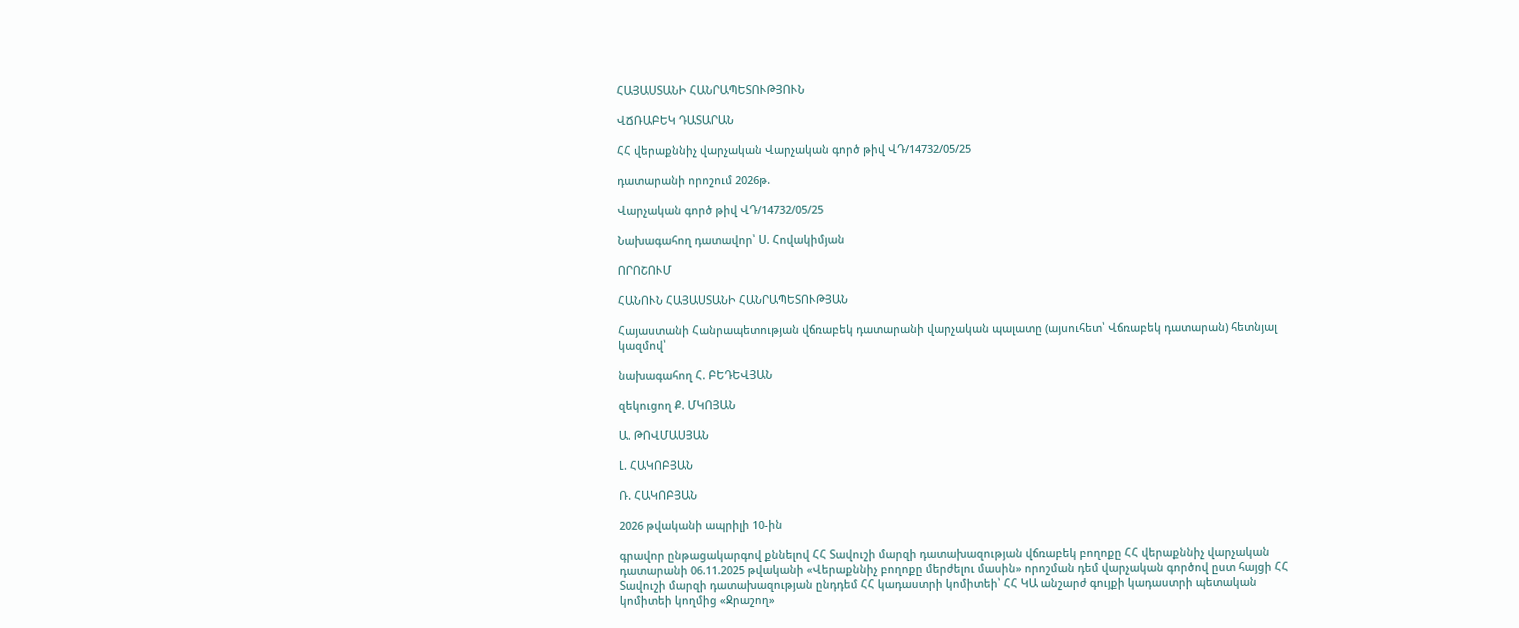ՀԱՅԱՍՏԱՆԻ ՀԱՆՐԱՊԵՏՈՒԹՅՈՒՆ

ՎՃՌԱԲԵԿ ԴԱՏԱՐԱՆ

ՀՀ վերաքննիչ վարչական Վարչական գործ թիվ ՎԴ/14732/05/25

դատարանի որոշում 2026թ.

Վարչական գործ թիվ ՎԴ/14732/05/25

Նախագահող դատավոր՝ Ս. Հովակիմյան

ՈՐՈՇՈՒՄ

ՀԱՆՈՒՆ ՀԱՅԱՍՏԱՆԻ ՀԱՆՐԱՊԵՏՈՒԹՅԱՆ

Հայաստանի Հանրապետության վճռաբեկ դատարանի վարչական պալատը (այսուհետ՝ Վճռաբեկ դատարան) հետնյալ կազմով՝

նախագահող Հ. ԲԵԴԵՎՅԱՆ

զեկուցող Ք. ՄԿՈՅԱՆ

Ա. ԹՈՎՄԱՍՅԱՆ

Լ. ՀԱԿՈԲՅԱՆ

Ռ. ՀԱԿՈԲՅԱՆ

2026 թվականի ապրիլի 10-ին

գրավոր ընթացակարգով քննելով ՀՀ Տավուշի մարզի դատախազության վճռաբեկ բողոքը ՀՀ վերաքննիչ վարչական դատարանի 06.11.2025 թվականի «Վերաքննիչ բողոքը մերժելու մասին» որոշման դեմ վարչական գործով ըստ հայցի ՀՀ Տավուշի մարզի դատախազության ընդդեմ ՀՀ կադաստրի կոմիտեի՝ ՀՀ ԿԱ անշարժ գույքի կադաստրի պետական կոմիտեի կողմից «Ջրաշող»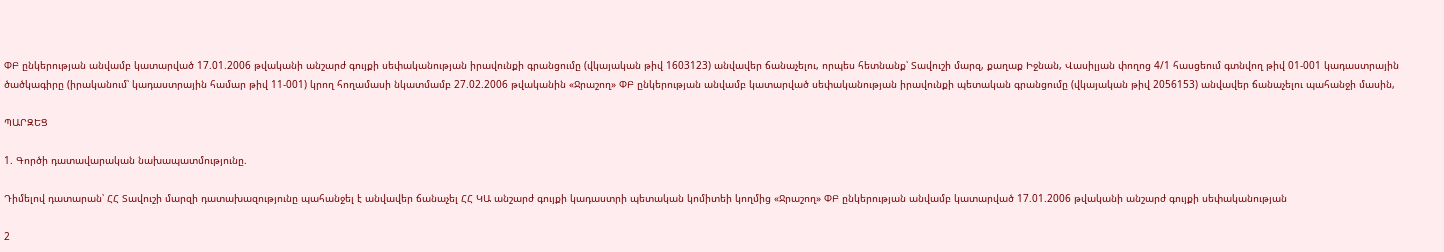ՓԲ ընկերության անվամբ կատարված 17.01.2006 թվականի անշարժ գույքի սեփականության իրավունքի գրանցումը (վկայական թիվ 1603123) անվավեր ճանաչելու, որպես հետնանք՝ Տավուշի մարզ, քաղաք Իջնան, Վասիլյան փողոց 4/1 հասցեում գտնվող թիվ 01-001 կադաստրային ծածկագիրը (իրականում՝ կադաստրային համար թիվ 11-001) կրող հողամասի նկատմամբ 27.02.2006 թվականին «Ջրաշող» ՓԲ ընկերության անվամբ կատարված սեփականության իրավունքի պետական գրանցումը (վկայական թիվ 2056153) անվավեր ճանաչելու պահանջի մասին,

ՊԱՐԶԵՑ

1. Գործի դատավարական նախապատմությունը.

Դիմելով դատարան՝ ՀՀ Տավուշի մարզի դատախազությունը պահանջել է անվավեր ճանաչել ՀՀ ԿԱ անշարժ գույքի կադաստրի պետական կոմիտեի կողմից «Ջրաշող» ՓԲ ընկերության անվամբ կատարված 17.01.2006 թվականի անշարժ գույքի սեփականության

2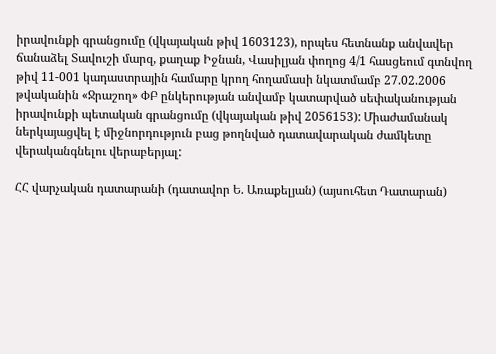իրավունքի գրանցումը (վկայական թիվ 1603123), որպես հետնանք անվավեր ճանաձել Տավուշի մարզ, քաղաք Իջնան, Վասիլյան փողոց 4/1 հասցեում գտնվող թիվ 11-001 կադաստրային համարը կրող հողամասի նկատմամբ 27.02.2006 թվականին «Ջրաշող» ՓԲ ընկերության անվամբ կատարված սեփականության իրավունքի պետական գրանցումը (վկայական թիվ 2056153): Միաժամանակ ներկայացվել է միջնորդություն բաց թողնված դատավարական ժամկետը վերականգնելու վերաբերյալ:

ՀՀ վարչական դատարանի (դատավոր Ե. Առաքելյան) (այսուհետ Դատարան)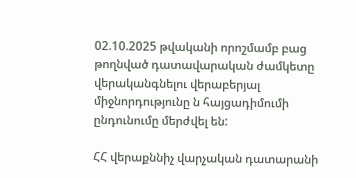02.10.2025 թվականի որոշմամբ բաց թողնված դատավարական ժամկետը վերականգնելու վերաբերյալ միջնորդությունը ն հայցադիմումի ընդունումը մերժվել են:

ՀՀ վերաքննիչ վարչական դատարանի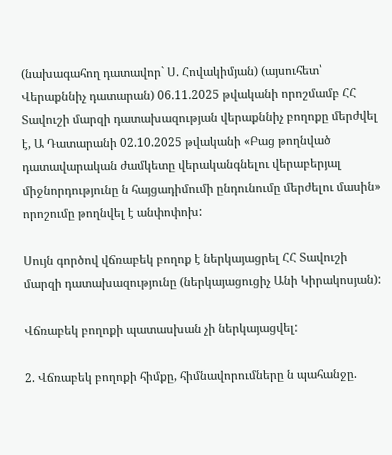(նախագահող դատավոր` Ս. Հովակիմյան) (այսուհետ՝ Վերաքննիչ դատարան) 06.11.2025 թվականի որոշմամբ ՀՀ Տավուշի մարզի դատախազության վերաքննիչ բողոքը մերժվել է, Ա Դատարանի 02.10.2025 թվականի «Բաց թողնված դատավարական ժամկետը վերականգնելու վերաբերյալ միջնորդությունը ն հայցադիմումի ընդունումը մերժելու մասին» որոշումը թողնվել է անփոփոխ:

Սույն գործով վճռաբեկ բողոք է ներկայացրել ՀՀ Տավուշի մարզի դատախազությունը (ներկայացուցիչ Անի Կիրակոսյան):

Վճռաբեկ բողոքի պատասխան չի ներկայացվել:

2. Վճռաբեկ բողոքի հիմքը, հիմնավորումները ն պահանջը.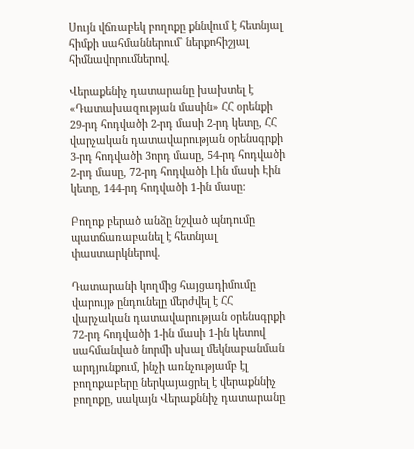Սույն վճռաբեկ բողոքը քննվում է հետնյալ հիմքի սահմաններում` ներքոհիշյալ հիմնավորումներով.

Վերաքենիչ դատարանը խախտել է «Դատախազության մասին» ՀՀ օրենքի 29-րդ հոդվածի 2-րդ մասի 2-րդ կետը, ՀՀ վարչական դատավարության օրենսգրքի 3-րդ հոդվածի 3որդ մասը, 54-րդ հոդվածի 2-րդ մասը, 72-րդ հոդվածի Լին մասի Էին կետը, 144-րդ հոդվածի 1-ին մասը:

Բողոք բերած անձը նշված պնդումը պատճառաբանել է հետնյալ փաստարկներով.

Դատարանի կողմից հայցադիմումը վարույթ ընդունելը մերժվել է ՀՀ վարչական դատավարության օրենսգրքի 72-րդ հոդվածի 1-ին մասի 1-ին կետով սահմանված նորմի սխալ մեկնաբանման արդյունքում, ինչի առնչությամբ էլ բողոքաբերը ներկայացրել է վերաքննիչ բողոքը, սակայն Վերաքննիչ դատարանը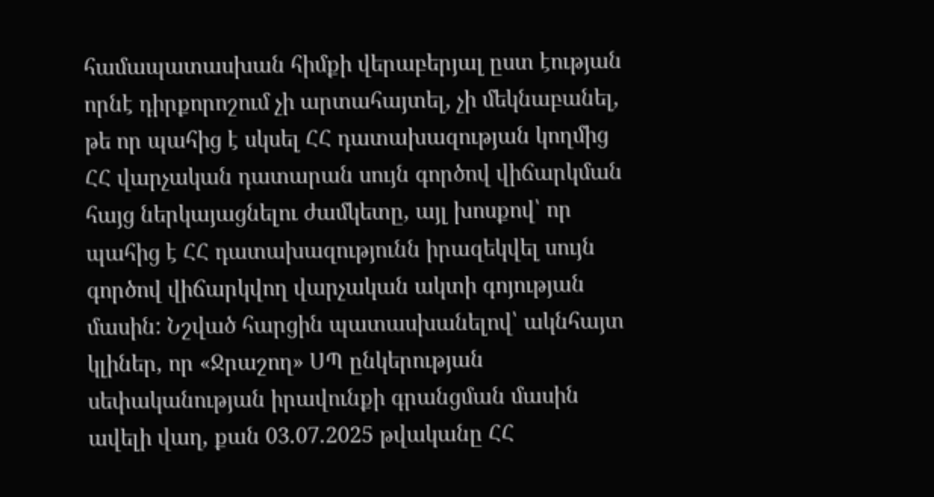համապատասխան հիմքի վերաբերյալ ըստ էության որնէ դիրքորոշում չի արտահայտել, չի մեկնաբանել, թե որ պահից է սկսել ՀՀ դատախազության կողմից ՀՀ վարչական դատարան սույն գործով վիճարկման հայց ներկայացնելու ժամկետը, այլ խոսքով՝ որ պահից է ՀՀ դատախազությունն իրազեկվել սույն գործով վիճարկվող վարչական ակտի գոյության մասին: Նշված հարցին պատասխանելով՝ ակնհայտ կլիներ, որ «Ջրաշող» ՍՊ ընկերության սեփականության իրավունքի գրանցման մասին ավելի վաղ, քան 03.07.2025 թվականը ՀՀ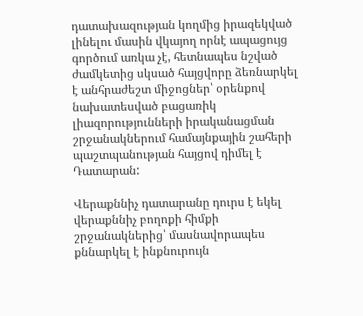դատախազության կողմից իրազեկված լինելու մասին վկայող որնէ ապացույց գործում առկա չէ, հետնապես նշված ժամկետից սկսած հայցվորը ձեռնարկել է անհրաժեշտ միջոցներ՝ օրենքով նախատեսված բացառիկ լիազորությունների իրականացման շրջանակներում համայնքային շահերի պաշտպանության հայցով դիմել է Դատարան:

Վերաքննիչ դատարանը դուրս է եկել վերաքննիչ բողոքի հիմքի շրջանակներից՝ մասնավորապես քննարկել է ինքնուրույն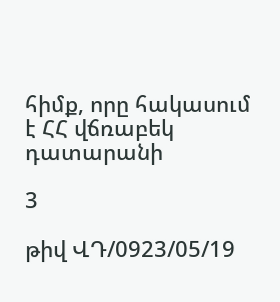հիմք, որը հակասում է ՀՀ վճռաբեկ դատարանի

3

թիվ ՎԴ/0923/05/19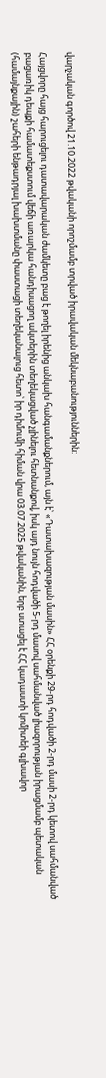վարչական գործով 21.10.2022 թվականի որոշմամբ տրված իրավական մեկնաբանություններին:

Հայցվորը հայց հարուցելու դատավարական ժամկետը բաց է թողել իրենից անկախ հանգամանքներում, այն է՝ «Դատախազության մասին» ՀՀ օրենքի 29-րդ հոդվածի 2-րդ մասի 2-րդ կետով սահմանված բացառիկ դեպքի համատեքստում վեճի առարկա հանդիսացող ակտերին տեղեկացված չլինելու հետնանքով, իսկ այդ նույն հոդվածի 5-րդ մասով սահմանված լիազորության իրացմամբ պետական (համայնքային) շահերի ենթադրյալ խախտմանը փաստացի տեղեկանալուց հետո՝ իր դիմումի հիման վրա 03.07.2025 թվականին, երբ ստացել է ՀՀ կադաստի կոմիտեի գլխավոր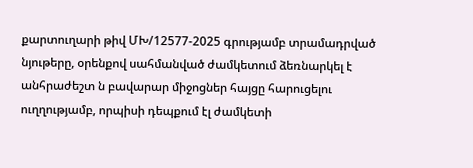քարտուղարի թիվ ՄԽ/12577-2025 գրությամբ տրամադրված նյութերը, օրենքով սահմանված ժամկետում ձեռնարկել է անհրաժեշտ ն բավարար միջոցներ հայցը հարուցելու ուղղությամբ, որպիսի դեպքում էլ ժամկետի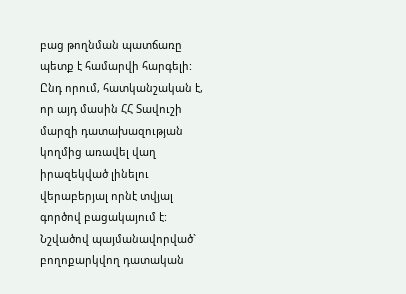բաց թողնման պատճառը պետք է համարվի հարգելի: Ընդ որում, հատկանշական է, որ այդ մասին ՀՀ Տավուշի մարզի դատախազության կողմից առավել վաղ իրազեկված լինելու վերաբերյալ որնէ տվյալ գործով բացակայում է: Նշվածով պայմանավորված` բողոքարկվող դատական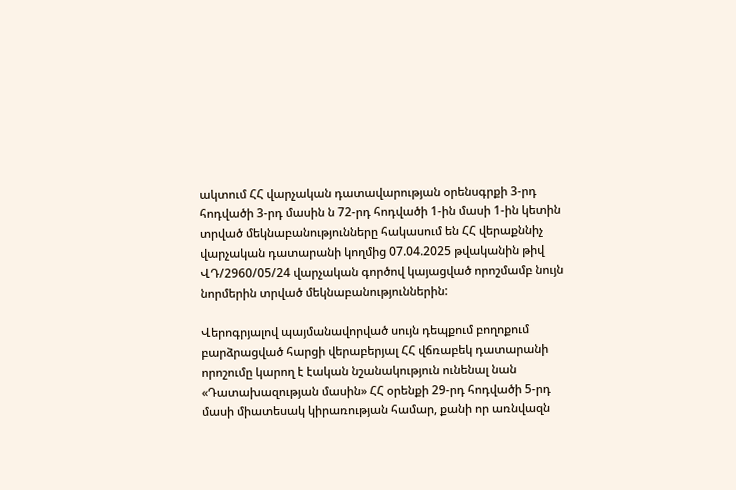ակտում ՀՀ վարչական դատավարության օրենսգրքի 3-րդ հոդվածի 3-րդ մասին ն 72-րդ հոդվածի 1-ին մասի 1-ին կետին տրված մեկնաբանությունները հակասում են ՀՀ վերաքննիչ վարչական դատարանի կողմից 07.04.2025 թվականին թիվ ՎԴ/2960/05/24 վարչական գործով կայացված որոշմամբ նույն նորմերին տրված մեկնաբանություններին:

Վերոգրյալով պայմանավորված սույն դեպքում բողոքում բարձրացված հարցի վերաբերյալ ՀՀ վճռաբեկ դատարանի որոշումը կարող է էական նշանակություն ունենալ նան «Դատախազության մասին» ՀՀ օրենքի 29-րդ հոդվածի 5-րդ մասի միատեսակ կիրառության համար, քանի որ առնվազն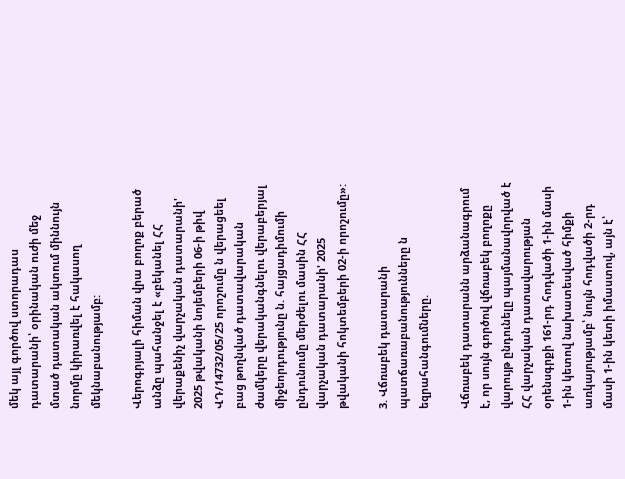մեկ այլ գործով ստորադաս դատարանի՝ օրինական ուժի մեջ մտած դատական ակտում միննույն նորմը կիրառվել է հակասող մեկնաբանությամբ:

Վերոգրյալի հիման վրա բողոք բերած անձը պահանջել է «բեկանել ՀՀ վերաքենիչ վարչական դատարանի' 2025 թվականի նոյեմբերի 06-ի թիվ ՎԴ/14732/05/25 որոշումը ն վերացեել բաց թողնված դատավարական ժամկերը վերականգնելու վերաբերյալ միջեորդությունը ն. հայցադիմումի ընդունումը մերժելու մասին ՀՀ վարչական դատարանի' 2025 թվականի հոկտեմբերի 02-ի որոշումը»:

3. Վճռաբեկ դատարանի պատճառաբանությունները ն եզրահանգումները.

Վճռաբեկ դատարանն արձանագրում է, որ սույն գործով վճռաբեկ բողոքը վարույթ ընդունելը պայմանավորված է ՀՀ վարչական դատավարության օրենսգրքի 161-րդ հոդվածի 1-ին մասի 1-ին կետով նախատեսված հիմքի առկայությամբ՝ նույն հոդվածի 2-րդ մասի 1-ին կետի իմաստով, այն է՝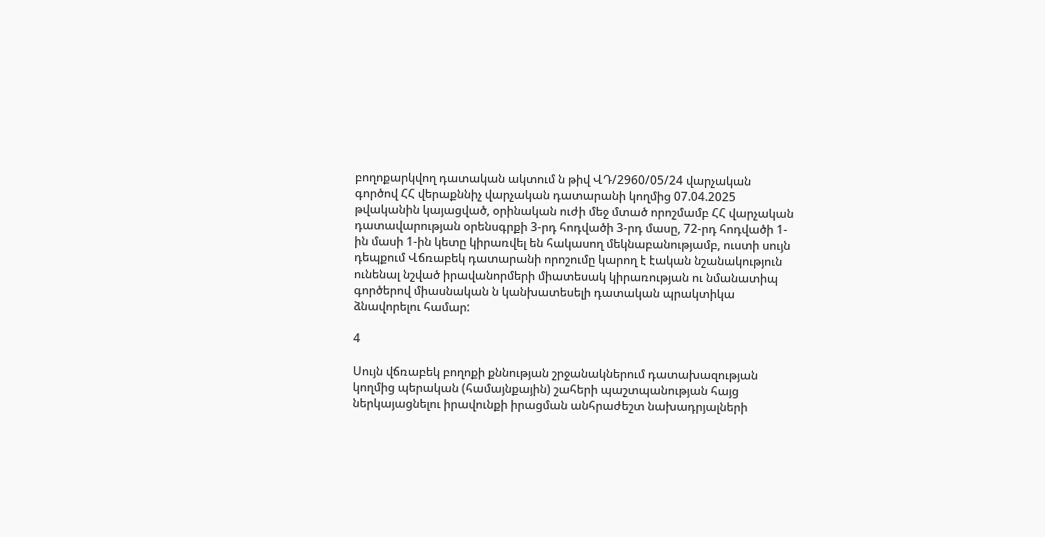բողոքարկվող դատական ակտում ն թիվ ՎԴ/2960/05/24 վարչական գործով ՀՀ վերաքննիչ վարչական դատարանի կողմից 07.04.2025 թվականին կայացված, օրինական ուժի մեջ մտած որոշմամբ ՀՀ վարչական դատավարության օրենսգրքի 3-րդ հոդվածի 3-րդ մասը, 72-րդ հոդվածի 1-ին մասի 1-ին կետը կիրառվել են հակասող մեկնաբանությամբ, ուստի սույն դեպքում Վճռաբեկ դատարանի որոշումը կարող է էական նշանակություն ունենալ նշված իրավանորմերի միատեսակ կիրառության ու նմանատիպ գործերով միասնական ն կանխատեսելի դատական պրակտիկա ձնավորելու համար:

4

Սույն վճռաբեկ բողոքի քննության շրջանակներում դատախազության կողմից պերական (համայնքային) շահերի պաշտպանության հայց ներկայացնելու իրավունքի իրացման անհրաժեշտ նախադրյալների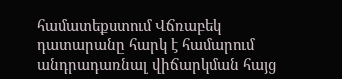համատեքստում Վճռաբեկ դատարանը հարկ է համարում անդրադառնալ վիճարկման հայց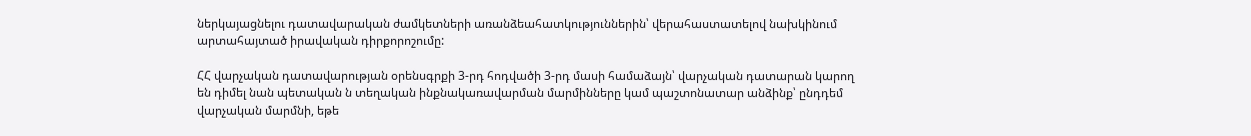ներկայացնելու դատավարական ժամկետների առանձեահատկություններին՝ վերահաստատելով նախկինում արտահայտած իրավական դիրքորոշումը:

ՀՀ վարչական դատավարության օրենսգրքի 3-րդ հոդվածի 3-րդ մասի համաձայն՝ վարչական դատարան կարող են դիմել նան պետական ն տեղական ինքնակառավարման մարմինները կամ պաշտոնատար անձինք՝ ընդդեմ վարչական մարմնի, եթե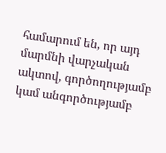համարում են, որ այդ մարմնի վարչական ակտով, գործողությամբ կամ անգործությամբ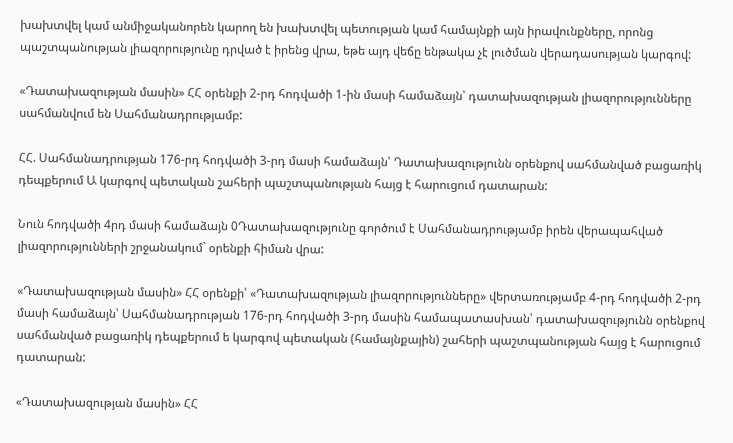խախտվել կամ անմիջականորեն կարող են խախտվել պետության կամ համայնքի այն իրավունքները, որոնց պաշտպանության լիազորությունը դրված է իրենց վրա, եթե այդ վեճը ենթակա չէ լուծման վերադասության կարգով:

«Դատախազության մասին» ՀՀ օրենքի 2-րդ հոդվածի 1-ին մասի համաձայն՝ դատախազության լիազորությունները սահմանվում են Սահմանադրությամբ:

ՀՀ. Սահմանադրության 176-րդ հոդվածի 3-րդ մասի համաձայն՝ Դատախազությունն օրենքով սահմանված բացառիկ դեպքերում Ա կարգով պետական շահերի պաշտպանության հայց է հարուցում դատարան:

Նուն հոդվածի 4րդ մասի համաձայն 0Դատախազությունը գործում է Սահմանադրությամբ իրեն վերապահված լիազորությունների շրջանակում` օրենքի հիման վրա:

«Դատախազության մասին» ՀՀ օրենքի՝ «Դատախազության լիազորությունները» վերտառությամբ 4-րդ հոդվածի 2-րդ մասի համաձայն՝ Սահմանադրության 176-րդ հոդվածի 3-րդ մասին համապատասխան՝ դատախազությունն օրենքով սահմանված բացառիկ դեպքերում ե կարգով պետական (համայնքային) շահերի պաշտպանության հայց է հարուցում դատարան:

«Դատախազության մասին» ՀՀ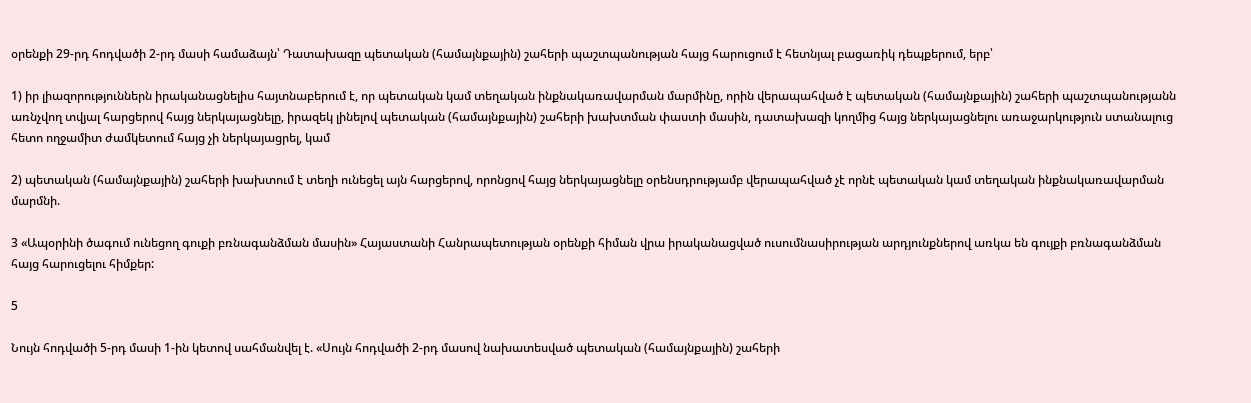օրենքի 29-րդ հոդվածի 2-րդ մասի համաձայն՝ Դատախազը պետական (համայնքային) շահերի պաշտպանության հայց հարուցում է հետնյալ բացառիկ դեպքերում, երբ՝

1) իր լիազորություններն իրականացնելիս հայտնաբերում է, որ պետական կամ տեղական ինքնակառավարման մարմինը, որին վերապահված է պետական (համայնքային) շահերի պաշտպանությանն առնչվող տվյալ հարցերով հայց ներկայացնելը, իրազեկ լինելով պետական (համայնքային) շահերի խախտման փաստի մասին, դատախազի կողմից հայց ներկայացնելու առաջարկություն ստանալուց հետո ողջամիտ ժամկետում հայց չի ներկայացրել, կամ

2) պետական (համայնքային) շահերի խախտում է տեղի ունեցել այն հարցերով, որոնցով հայց ներկայացնելը օրենսդրությամբ վերապահված չէ որնէ պետական կամ տեղական ինքնակառավարման մարմնի.

3 «Ապօրինի ծագում ունեցող գուքի բռնագանձման մասին» Հայաստանի Հանրապետության օրենքի հիման վրա իրականացված ուսումնասիրության արդյունքներով առկա են գույքի բռնագանձման հայց հարուցելու հիմքեր:

5

Նույն հոդվածի 5-րդ մասի 1-ին կետով սահմանվել է. «Սույն հոդվածի 2-րդ մասով նախատեսված պետական (համայնքային) շահերի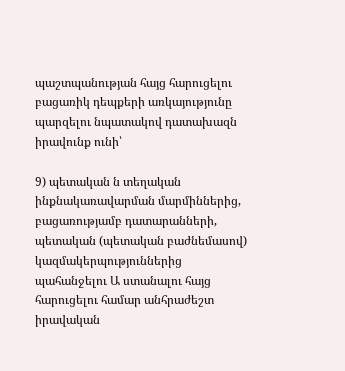պաշտպանության հայց հարուցելու բացառիկ դեպքերի առկայությունը պարզելու նպատակով դատախազն իրավունք ունի՝

9) պետական ն տեղական ինքնակառավարման մարմիններից, բացառությամբ դատարանների, պետական (պետական բաժնեմասով) կազմակերպություններից պահանջելու Ա ստանալու հայց հարուցելու համար անհրաժեշտ իրավական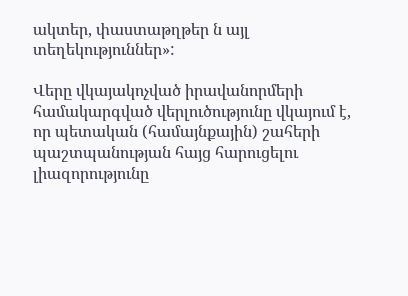ակտեր, փաստաթղթեր ն այլ տեղեկություններ»:

Վերը վկայակոչված իրավանորմերի համակարգված վերլուծությունը վկայում է, որ պետական (համայնքային) շահերի պաշտպանության հայց հարուցելու լիազորությունը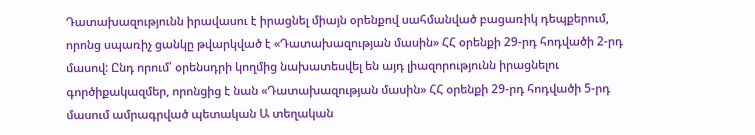Դատախազությունն իրավասու է իրացնել միայն օրենքով սահմանված բացառիկ դեպքերում, որոնց սպառիչ ցանկը թվարկված է «Դատախազության մասին» ՀՀ օրենքի 29-րդ հոդվածի 2-րդ մասով: Ընդ որում՝ օրենսդրի կողմից նախատեսվել են այդ լիազորությունն իրացնելու գործիքակազմեր, որոնցից է նան «Դատախազության մասին» ՀՀ օրենքի 29-րդ հոդվածի 5-րդ մասում ամրագրված պետական Ա տեղական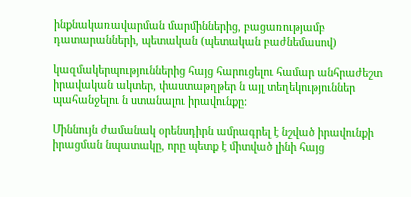ինքնակառավարման մարմիններից, բացառությամբ դատարանների, պետական (պետական բաժնեմասով)

կազմակերպություններից հայց հարուցելու համար անհրաժեշտ իրավական ակտեր, փաստաթղթեր ն այլ տեղեկություններ պահանջելու ն ստանալու իրավունքը:

Միննույն ժամանակ օրենսդիրն ամրագրել է նշված իրավունքի իրացման նպատակը, որը պետք է միտված լինի հայց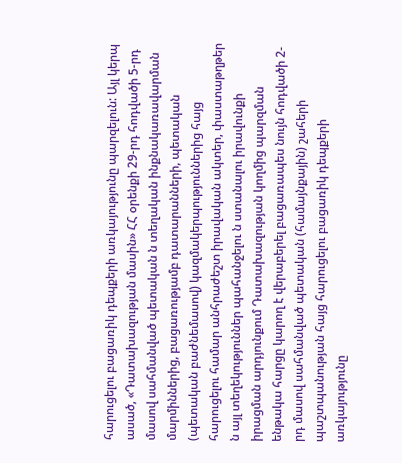հարուցելու բացառիկ դեպքերի առկայությունը պարզելուն: Այլ կերպ ասած, «Դատախազության մասին» ՀՀ օրենքի 29-րդ հոդվածի 5-րդ մասով սահմանված պետական ն տեղական ինքնակառավարման մարմիններից, բացառությամբ դատարանների, պետական (պետական բաժնեմասով) կազմակերպություններից հայց հարուցելու համար անհրաժեշտ իրավական ակտեր, փաստաթղթեր ն այլ տեղեկություններ պահանջելու ն ստանալու իրավունքի իրացման արդյունքում Դատախազության կողմից պարզման ենթակա հարցը կարող է վերաբերել բացառապես նույն հոդվածի 2-րդ մասով սահմանված պետական (համայնքային) շահերի պաշտպանության հայց հարուցելու բացառիկ դեպքերի առկայությունը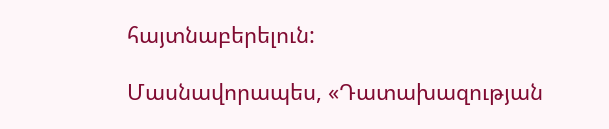հայտնաբերելուն:

Մասնավորապես, «Դատախազության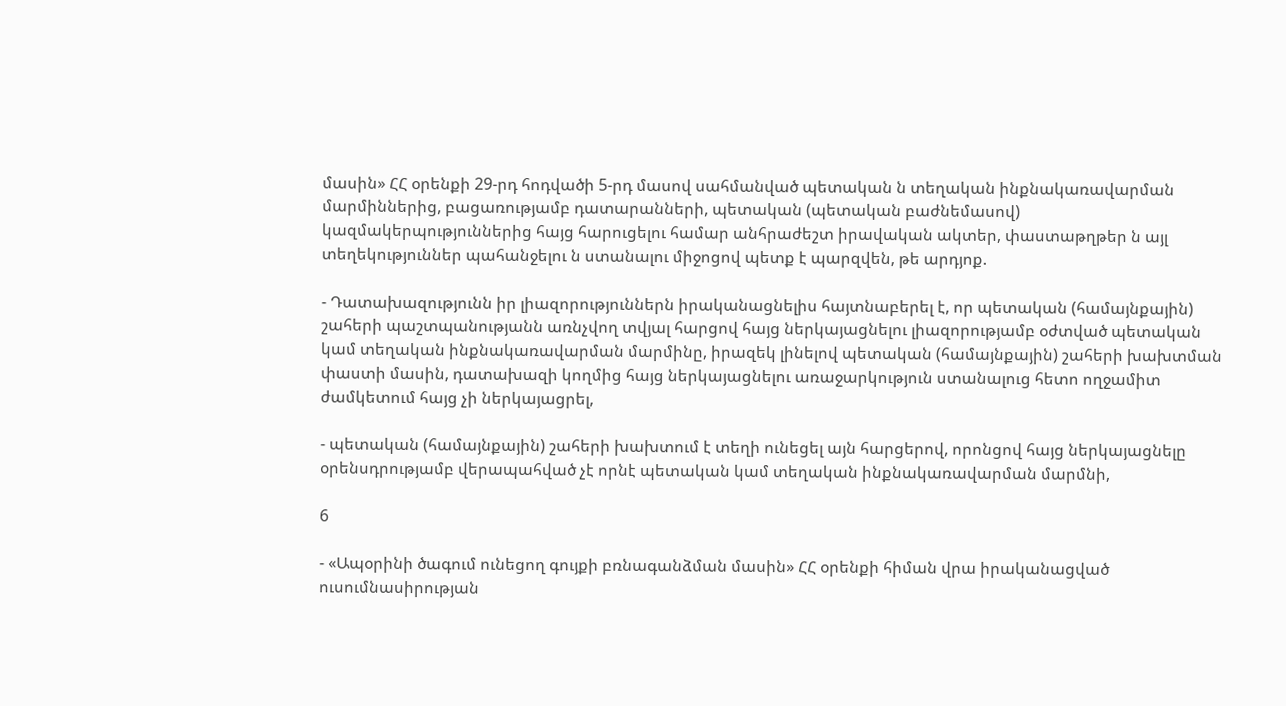մասին» ՀՀ օրենքի 29-րդ հոդվածի 5-րդ մասով սահմանված պետական ն տեղական ինքնակառավարման մարմիններից, բացառությամբ դատարանների, պետական (պետական բաժնեմասով) կազմակերպություններից հայց հարուցելու համար անհրաժեշտ իրավական ակտեր, փաստաթղթեր ն այլ տեղեկություններ պահանջելու ն ստանալու միջոցով պետք է պարզվեն, թե արդյոք.

- Դատախազությունն իր լիազորություններն իրականացնելիս հայտնաբերել է, որ պետական (համայնքային) շահերի պաշտպանությանն առնչվող տվյալ հարցով հայց ներկայացնելու լիազորությամբ օժտված պետական կամ տեղական ինքնակառավարման մարմինը, իրազեկ լինելով պետական (համայնքային) շահերի խախտման փաստի մասին, դատախազի կողմից հայց ներկայացնելու առաջարկություն ստանալուց հետո ողջամիտ ժամկետում հայց չի ներկայացրել,

- պետական (համայնքային) շահերի խախտում է տեղի ունեցել այն հարցերով, որոնցով հայց ներկայացնելը օրենսդրությամբ վերապահված չէ որնէ պետական կամ տեղական ինքնակառավարման մարմնի,

6

- «Ապօրինի ծագում ունեցող գույքի բռնագանձման մասին» ՀՀ օրենքի հիման վրա իրականացված ուսումնասիրության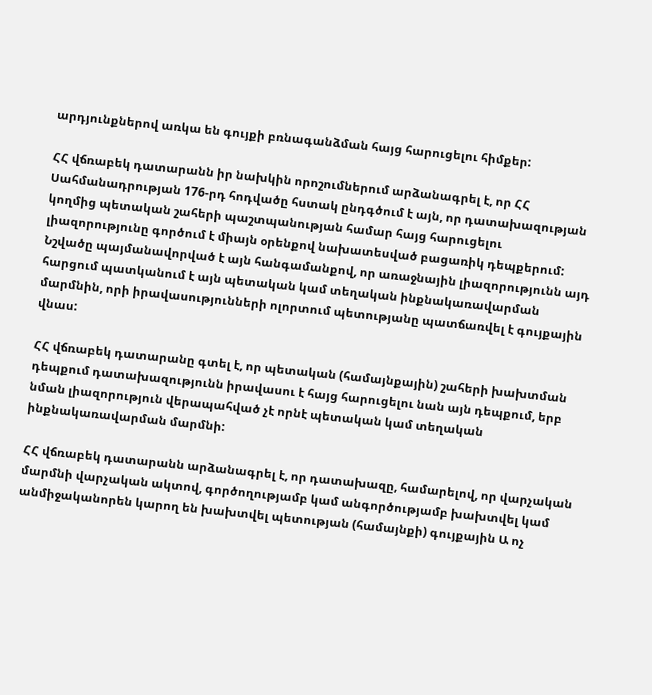արդյունքներով առկա են գույքի բռնագանձման հայց հարուցելու հիմքեր:

ՀՀ վճռաբեկ դատարանն իր նախկին որոշումներում արձանագրել է, որ ՀՀ Սահմանադրության 176-րդ հոդվածը հստակ ընդգծում է այն, որ դատախազության կողմից պետական շահերի պաշտպանության համար հայց հարուցելու լիազորությունը գործում է միայն օրենքով նախատեսված բացառիկ դեպքերում: Նշվածը պայմանավորված է այն հանգամանքով, որ առաջնային լիազորությունն այդ հարցում պատկանում է այն պետական կամ տեղական ինքնակառավարման մարմնին, որի իրավասությունների ոլորտում պետությանը պատճառվել է գույքային վնաս:

ՀՀ վճռաբեկ դատարանը գտել է, որ պետական (համայնքային) շահերի խախտման դեպքում դատախազությունն իրավասու է հայց հարուցելու նան այն դեպքում, երբ նման լիազորություն վերապահված չէ որնէ պետական կամ տեղական ինքնակառավարման մարմնի:

ՀՀ վճռաբեկ դատարանն արձանագրել է, որ դատախազը, համարելով, որ վարչական մարմնի վարչական ակտով, գործողությամբ կամ անգործությամբ խախտվել կամ անմիջականորեն կարող են խախտվել պետության (համայնքի) գույքային Ա ոչ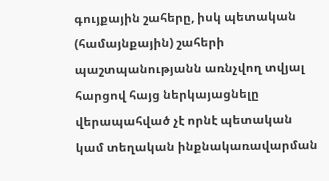գույքային շահերը, իսկ պետական (համայնքային) շահերի պաշտպանությանն առնչվող տվյալ հարցով հայց ներկայացնելը վերապահված չէ որնէ պետական կամ տեղական ինքնակառավարման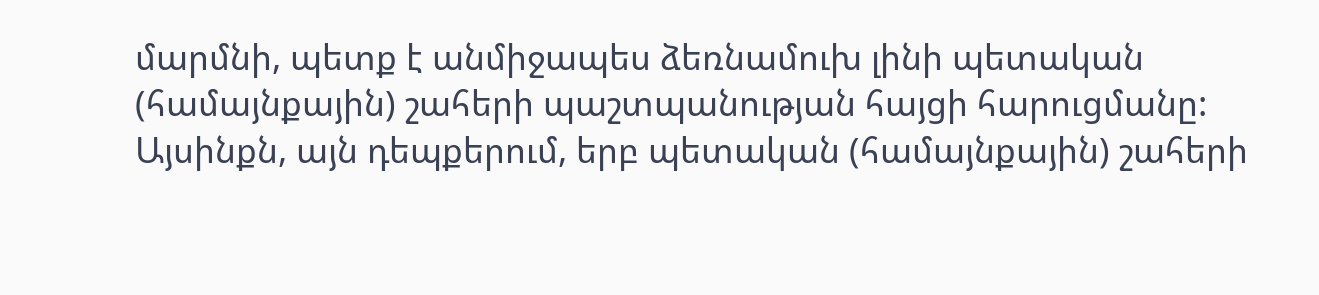մարմնի, պետք է անմիջապես ձեռնամուխ լինի պետական (համայնքային) շահերի պաշտպանության հայցի հարուցմանը: Այսինքն, այն դեպքերում, երբ պետական (համայնքային) շահերի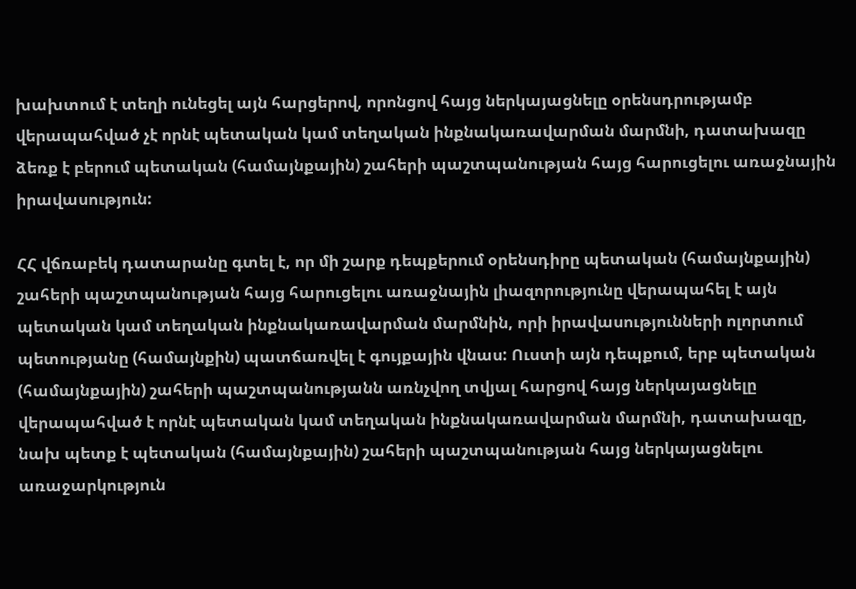խախտում է տեղի ունեցել այն հարցերով, որոնցով հայց ներկայացնելը օրենսդրությամբ վերապահված չէ որնէ պետական կամ տեղական ինքնակառավարման մարմնի, դատախազը ձեռք է բերում պետական (համայնքային) շահերի պաշտպանության հայց հարուցելու առաջնային իրավասություն:

ՀՀ վճռաբեկ դատարանը գտել է, որ մի շարք դեպքերում օրենսդիրը պետական (համայնքային) շահերի պաշտպանության հայց հարուցելու առաջնային լիազորությունը վերապահել է այն պետական կամ տեղական ինքնակառավարման մարմնին, որի իրավասությունների ոլորտում պետությանը (համայնքին) պատճառվել է գույքային վնաս: Ուստի այն դեպքում, երբ պետական (համայնքային) շահերի պաշտպանությանն առնչվող տվյալ հարցով հայց ներկայացնելը վերապահված է որնէ պետական կամ տեղական ինքնակառավարման մարմնի, դատախազը, նախ պետք է պետական (համայնքային) շահերի պաշտպանության հայց ներկայացնելու առաջարկություն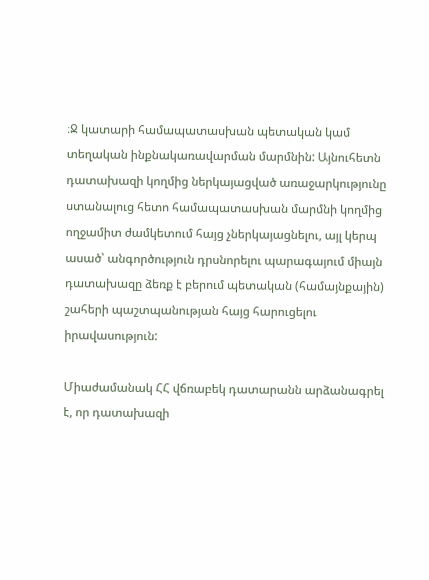։Ջ կատարի համապատասխան պետական կամ տեղական ինքնակառավարման մարմնին: Այնուհետն դատախազի կողմից ներկայացված առաջարկությունը ստանալուց հետո համապատասխան մարմնի կողմից ողջամիտ ժամկետում հայց չներկայացնելու, այլ կերպ ասած՝ անգործություն դրսնորելու պարագայում միայն դատախազը ձեռք է բերում պետական (համայնքային) շահերի պաշտպանության հայց հարուցելու իրավասություն:

Միաժամանակ ՀՀ վճռաբեկ դատարանն արձանագրել է, որ դատախազի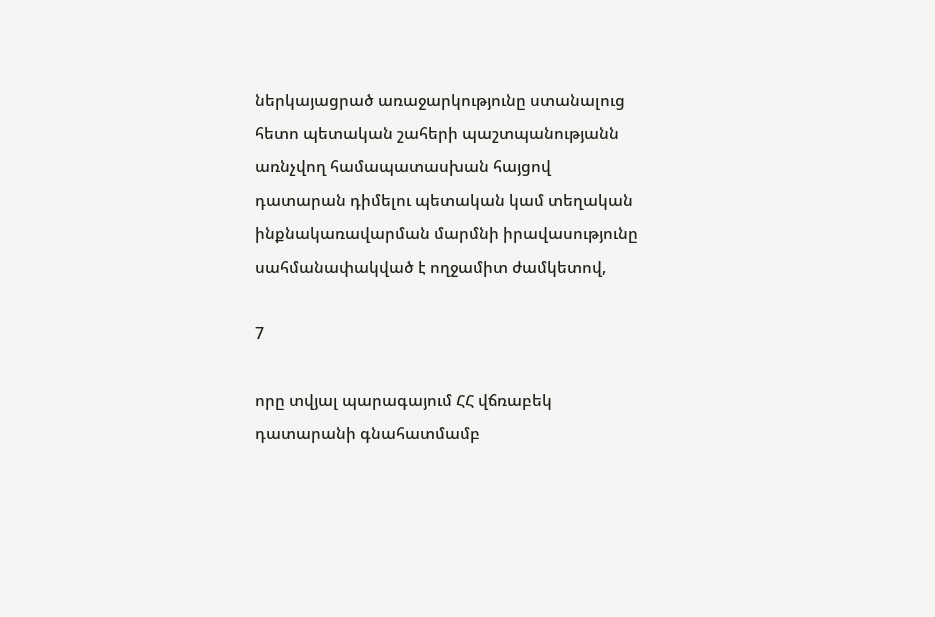ներկայացրած առաջարկությունը ստանալուց հետո պետական շահերի պաշտպանությանն առնչվող համապատասխան հայցով դատարան դիմելու պետական կամ տեղական ինքնակառավարման մարմնի իրավասությունը սահմանափակված է ողջամիտ ժամկետով,

7

որը տվյալ պարագայում ՀՀ վճռաբեկ դատարանի գնահատմամբ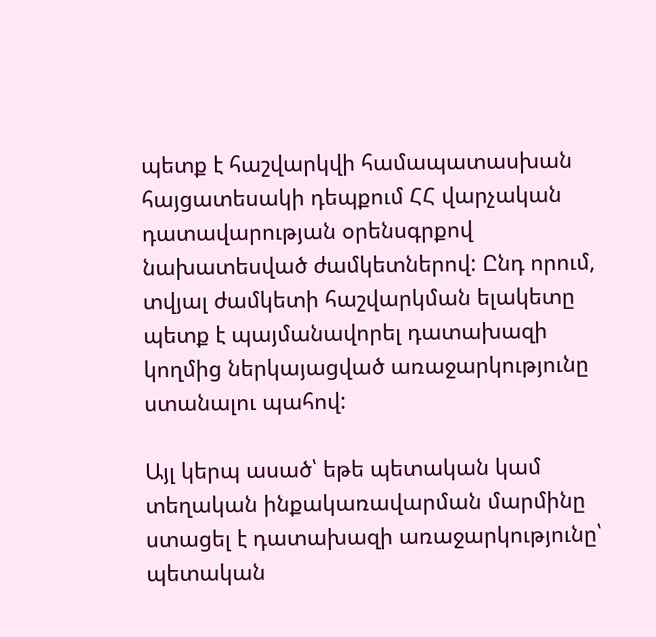պետք է հաշվարկվի համապատասխան հայցատեսակի դեպքում ՀՀ վարչական դատավարության օրենսգրքով նախատեսված ժամկետներով: Ընդ որում, տվյալ ժամկետի հաշվարկման ելակետը պետք է պայմանավորել դատախազի կողմից ներկայացված առաջարկությունը ստանալու պահով:

Այլ կերպ ասած՝ եթե պետական կամ տեղական ինքակառավարման մարմինը ստացել է դատախազի առաջարկությունը՝ պետական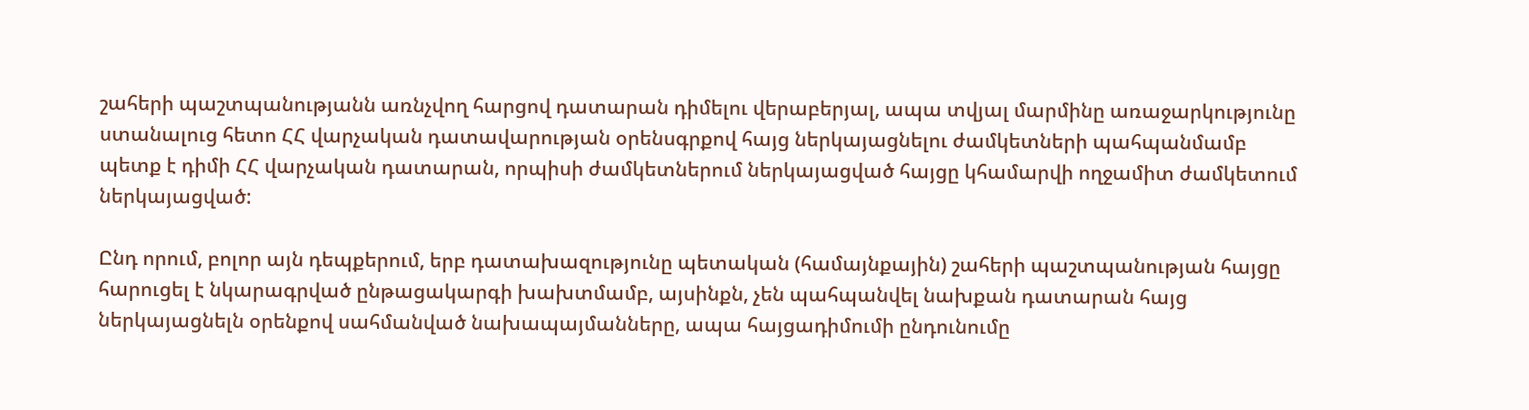շահերի պաշտպանությանն առնչվող հարցով դատարան դիմելու վերաբերյալ, ապա տվյալ մարմինը առաջարկությունը ստանալուց հետո ՀՀ վարչական դատավարության օրենսգրքով հայց ներկայացնելու ժամկետների պահպանմամբ պետք է դիմի ՀՀ վարչական դատարան, որպիսի ժամկետներում ներկայացված հայցը կհամարվի ողջամիտ ժամկետում ներկայացված:

Ընդ որում, բոլոր այն դեպքերում, երբ դատախազությունը պետական (համայնքային) շահերի պաշտպանության հայցը հարուցել է նկարագրված ընթացակարգի խախտմամբ, այսինքն, չեն պահպանվել նախքան դատարան հայց ներկայացնելն օրենքով սահմանված նախապայմանները, ապա հայցադիմումի ընդունումը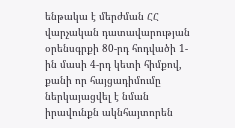ենթակա է մերժման ՀՀ վարչական դատավարության օրենսգրքի 80-րդ հոդվածի 1-ին մասի 4-րդ կետի հիմքով, քանի որ հայցադիմումը ներկայացվել է նման իրավունքն ակնհայտորեն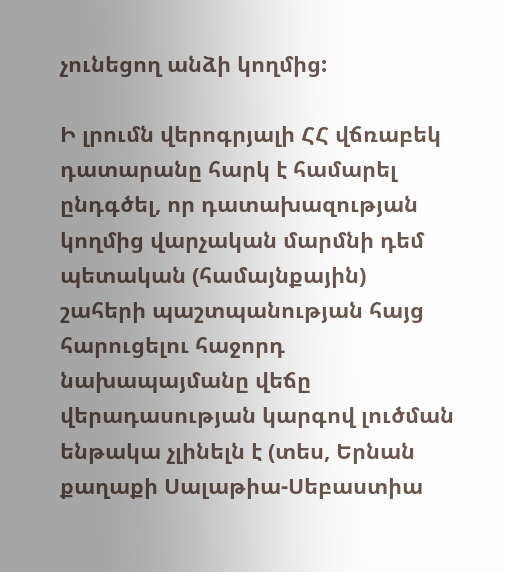չունեցող անձի կողմից:

Ի լրումն վերոգրյալի ՀՀ վճռաբեկ դատարանը հարկ է համարել ընդգծել, որ դատախազության կողմից վարչական մարմնի դեմ պետական (համայնքային) շահերի պաշտպանության հայց հարուցելու հաջորդ նախապայմանը վեճը վերադասության կարգով լուծման ենթակա չլինելն է (տես, Երնան քաղաքի Սալաթիա-Սեբաստիա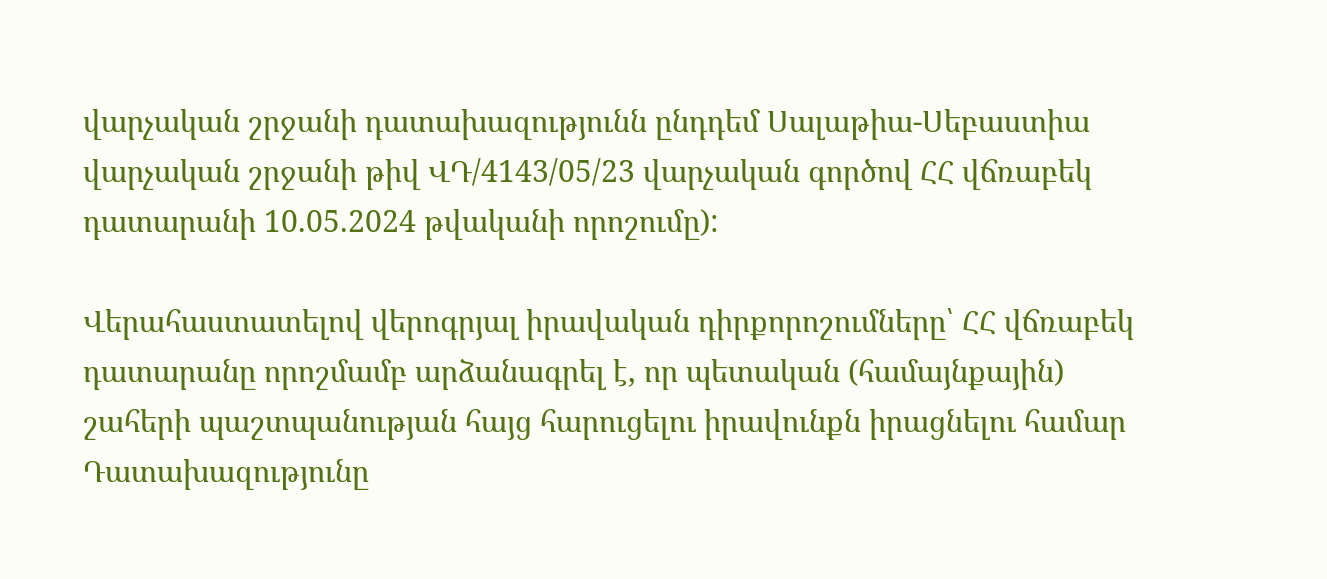վարչական շրջանի դատախազությունն ընդդեմ Սալաթիա-Սեբաստիա վարչական շրջանի թիվ ՎԴ/4143/05/23 վարչական գործով ՀՀ վճռաբեկ դատարանի 10.05.2024 թվականի որոշումը):

Վերահաստատելով վերոգրյալ իրավական դիրքորոշումները՝ ՀՀ վճռաբեկ դատարանը որոշմամբ արձանագրել է, որ պետական (համայնքային) շահերի պաշտպանության հայց հարուցելու իրավունքն իրացնելու համար Դատախազությունը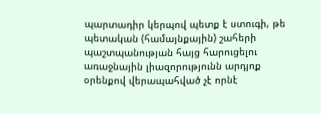պարտադիր կերպով պետք է ստուգի, թե պետական (համայնքային) շահերի պաշտպանության հայց հարուցելու առաջնային լիազորությունն արդյոք օրենքով վերապահված չէ որնէ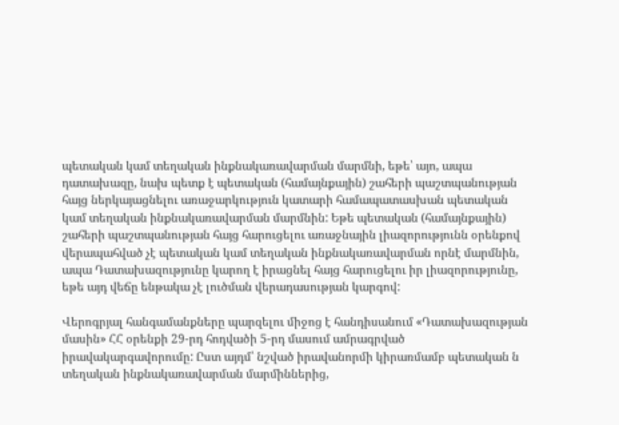պետական կամ տեղական ինքնակառավարման մարմնի, եթե՝ այո, ապա դատախազը, նախ պետք է պետական (համայնքային) շահերի պաշտպանության հայց ներկայացնելու առաջարկություն կատարի համապատասխան պետական կամ տեղական ինքնակառավարման մարմնին: Եթե պետական (համայնքային) շահերի պաշտպանության հայց հարուցելու առաջնային լիազորությունն օրենքով վերապահված չէ պետական կամ տեղական ինքնակառավարման որնէ մարմնին, ապա Դատախազությունը կարող է իրացնել հայց հարուցելու իր լիազորությունը, եթե այդ վեճը ենթակա չէ լուծման վերադասության կարգով:

Վերոգրյալ հանգամանքները պարզելու միջոց է հանդիսանում «Դատախազության մասին» ՀՀ օրենքի 29-րդ հոդվածի 5-րդ մասում ամրագրված իրավակարգավորումը: Ըստ այդմ՝ նշված իրավանորմի կիրառմամբ պետական ն տեղական ինքնակառավարման մարմիններից,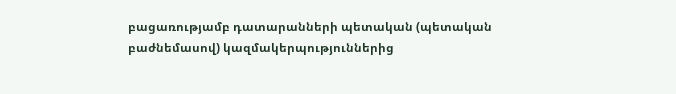բացառությամբ դատարանների պետական (պետական բաժնեմասով) կազմակերպություններից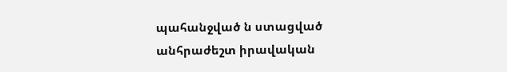պահանջված ն ստացված անհրաժեշտ իրավական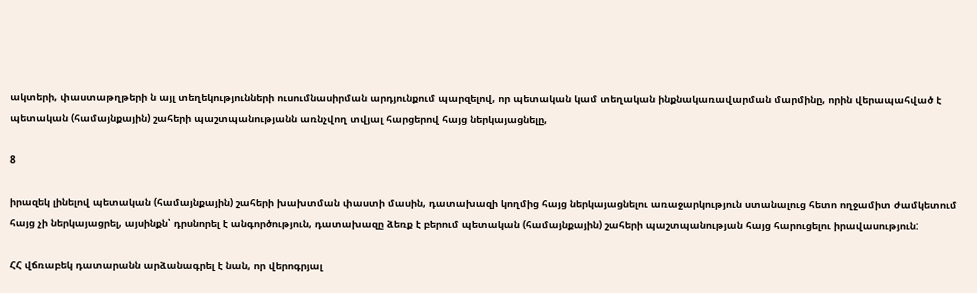ակտերի, փաստաթղթերի ն այլ տեղեկությունների ուսումնասիրման արդյունքում պարզելով, որ պետական կամ տեղական ինքնակառավարման մարմինը, որին վերապահված է պետական (համայնքային) շահերի պաշտպանությանն առնչվող տվյալ հարցերով հայց ներկայացնելը,

8

իրազեկ լինելով պետական (համայնքային) շահերի խախտման փաստի մասին, դատախազի կողմից հայց ներկայացնելու առաջարկություն ստանալուց հետո ողջամիտ ժամկետում հայց չի ներկայացրել, այսինքն՝ դրսնորել է անգործություն, դատախազը ձեռք է բերում պետական (համայնքային) շահերի պաշտպանության հայց հարուցելու իրավասություն:

ՀՀ վճռաբեկ դատարանն արձանագրել է նան, որ վերոգրյալ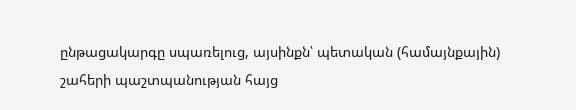ընթացակարգը սպառելուց, այսինքն՝ պետական (համայնքային) շահերի պաշտպանության հայց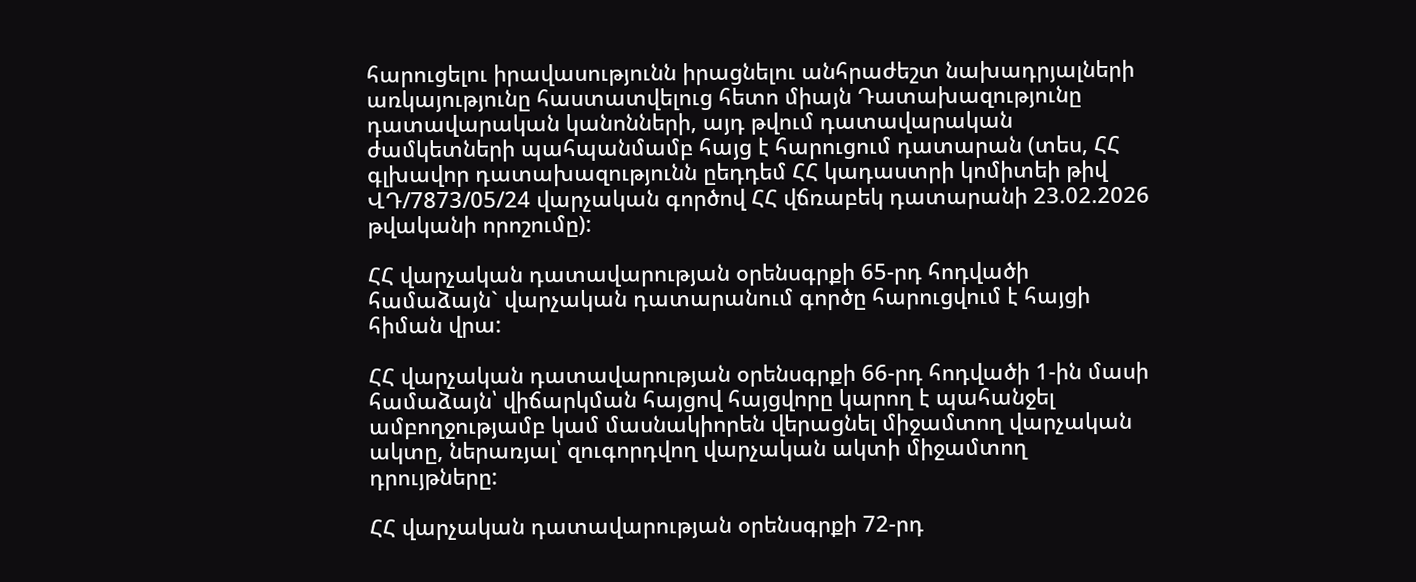հարուցելու իրավասությունն իրացնելու անհրաժեշտ նախադրյալների առկայությունը հաստատվելուց հետո միայն Դատախազությունը դատավարական կանոնների, այդ թվում դատավարական ժամկետների պահպանմամբ հայց է հարուցում դատարան (տես, ՀՀ գլխավոր դատախազությունն ըեդդեմ ՀՀ կադաստրի կոմիտեի թիվ ՎԴ/7873/05/24 վարչական գործով ՀՀ վճռաբեկ դատարանի 23.02.2026 թվականի որոշումը):

ՀՀ վարչական դատավարության օրենսգրքի 65-րդ հոդվածի համաձայն` վարչական դատարանում գործը հարուցվում է հայցի հիման վրա:

ՀՀ վարչական դատավարության օրենսգրքի 66-րդ հոդվածի 1-ին մասի համաձայն՝ վիճարկման հայցով հայցվորը կարող է պահանջել ամբողջությամբ կամ մասնակիորեն վերացնել միջամտող վարչական ակտը, ներառյալ՝ զուգորդվող վարչական ակտի միջամտող դրույթները:

ՀՀ վարչական դատավարության օրենսգրքի 72-րդ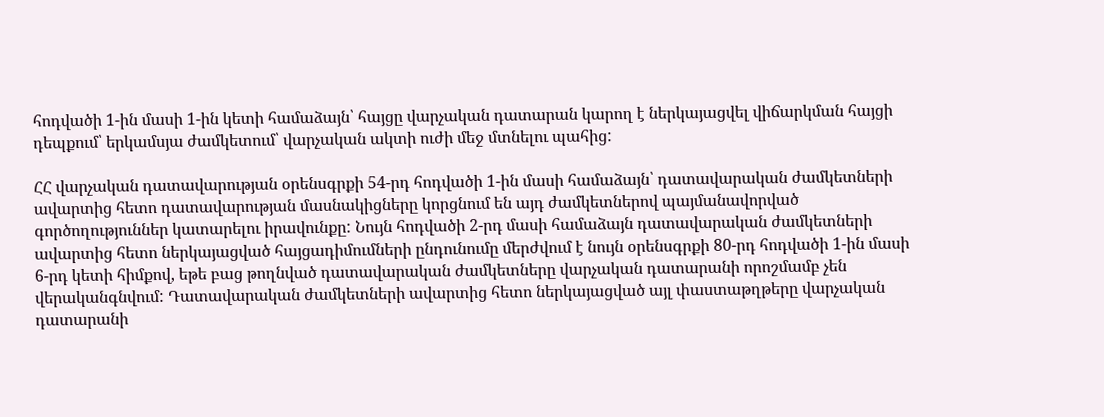հոդվածի 1-ին մասի 1-ին կետի համաձայն՝ հայցը վարչական դատարան կարող է ներկայացվել վիճարկման հայցի դեպքում՝ երկամսյա ժամկետում՝ վարչական ակտի ուժի մեջ մտնելու պահից:

ՀՀ վարչական դատավարության օրենսգրքի 54-րդ հոդվածի 1-ին մասի համաձայն՝ դատավարական ժամկետների ավարտից հետո դատավարության մասնակիցները կորցնում են այդ ժամկետներով պայմանավորված գործողություններ կատարելու իրավունքը: Նույն հոդվածի 2-րդ մասի համաձայն դատավարական ժամկետների ավարտից հետո ներկայացված հայցադիմումների ընդունումը մերժվում է նույն օրենսգրքի 80-րդ հոդվածի 1-ին մասի 6-րդ կետի հիմքով, եթե բաց թողնված դատավարական ժամկետները վարչական դատարանի որոշմամբ չեն վերականգնվում: Դատավարական ժամկետների ավարտից հետո ներկայացված այլ փաստաթղթերը վարչական դատարանի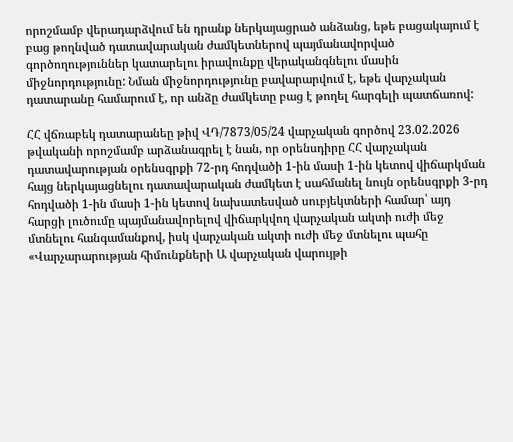որոշմամբ վերադարձվում են դրանք ներկայացրած անձանց, եթե բացակայում է բաց թողնված դատավարական ժամկետներով պայմանավորված գործողություններ կատարելու իրավունքը վերականգնելու մասին միջնորդությունը: Նման միջնորդությունը բավարարվում է, եթե վարչական դատարանը համարում է, որ անձը ժամկետը բաց է թողել հարգելի պատճառով:

ՀՀ վճռաբեկ դատարանեը թիվ ՎԴ/7873/05/24 վարչական գործով 23.02.2026 թվականի որոշմամբ արձանագրել է նան, որ օրենսդիրը ՀՀ վարչական դատավարության օրենսգրքի 72-րդ հոդվածի 1-ին մասի 1-ին կետով վիճարկման հայց ներկայացնելու դատավարական ժամկետ է սահմանել նույն օրենսգրքի 3-րդ հոդվածի 1-ին մասի 1-ին կետով նախատեսված սուբյեկտների համար՝ այդ հարցի լուծումը պայմանավորելով վիճարկվող վարչական ակտի ուժի մեջ մտնելու հանգամանքով, իսկ վարչական ակտի ուժի մեջ մտնելու պահը «Վարչարարության հիմունքների Ա վարչական վարույթի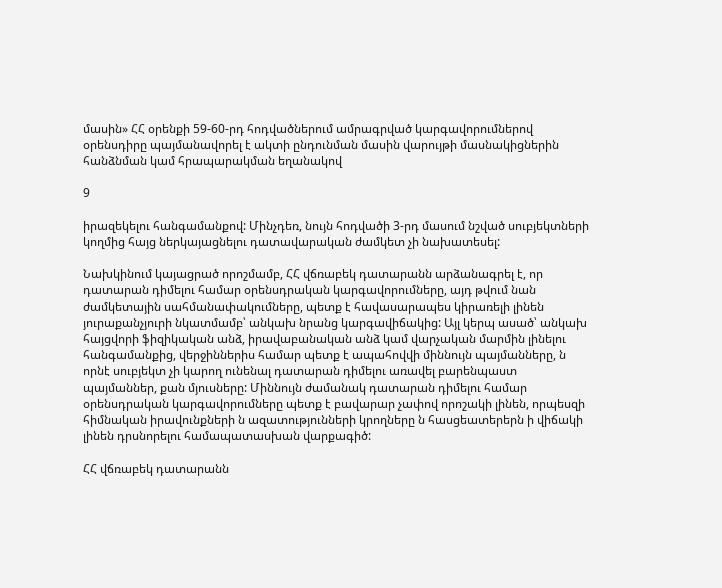մասին» ՀՀ օրենքի 59-60-րդ հոդվածներում ամրագրված կարգավորումներով օրենսդիրը պայմանավորել է ակտի ընդունման մասին վարույթի մասնակիցներին հանձնման կամ հրապարակման եղանակով

9

իրազեկելու հանգամանքով: Մինչդեռ, նույն հոդվածի 3-րդ մասում նշված սուբյեկտների կողմից հայց ներկայացնելու դատավարական ժամկետ չի նախատեսել:

Նախկինում կայացրած որոշմամբ, ՀՀ վճռաբեկ դատարանն արձանագրել է, որ դատարան դիմելու համար օրենսդրական կարգավորումները, այդ թվում նան ժամկետային սահմանափակումները, պետք է հավասարապես կիրառելի լինեն յուրաքանչյուրի նկատմամբ՝ անկախ նրանց կարգավիճակից: Այլ կերպ ասած՝ անկախ հայցվորի ֆիզիկական անձ, իրավաբանական անձ կամ վարչական մարմին լինելու հանգամանքից, վերջիններիս համար պետք է ապահովվի միննույն պայմանները, ն որնէ սուբյեկտ չի կարող ունենալ դատարան դիմելու առավել բարենպաստ պայմաններ, քան մյուսները: Միննույն ժամանակ դատարան դիմելու համար օրենսդրական կարգավորումները պետք է բավարար չափով որոշակի լինեն, որպեսզի հիմնական իրավունքների ն ազատությունների կրողները ն հասցեատերերն ի վիճակի լինեն դրսնորելու համապատասխան վարքագիծ:

ՀՀ վճռաբեկ դատարանն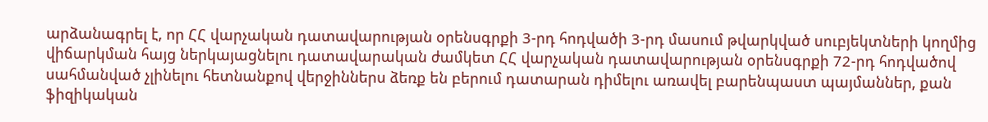արձանագրել է, որ ՀՀ վարչական դատավարության օրենսգրքի 3-րդ հոդվածի 3-րդ մասում թվարկված սուբյեկտների կողմից վիճարկման հայց ներկայացնելու դատավարական ժամկետ ՀՀ վարչական դատավարության օրենսգրքի 72-րդ հոդվածով սահմանված չլինելու հետնանքով վերջիններս ձեռք են բերում դատարան դիմելու առավել բարենպաստ պայմաններ, քան ֆիզիկական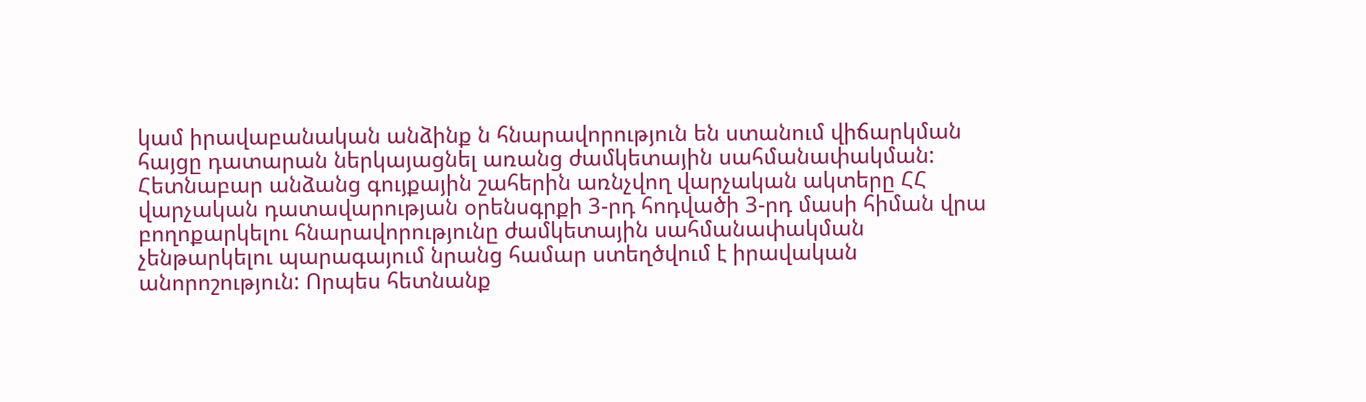կամ իրավաբանական անձինք ն հնարավորություն են ստանում վիճարկման հայցը դատարան ներկայացնել առանց ժամկետային սահմանափակման: Հետնաբար անձանց գույքային շահերին առնչվող վարչական ակտերը ՀՀ վարչական դատավարության օրենսգրքի 3-րդ հոդվածի 3-րդ մասի հիման վրա բողոքարկելու հնարավորությունը ժամկետային սահմանափակման չենթարկելու պարագայում նրանց համար ստեղծվում է իրավական անորոշություն: Որպես հետնանք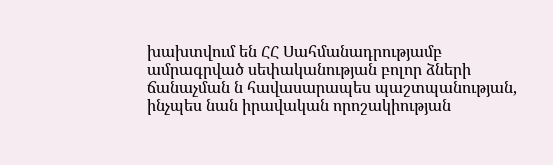խախտվում են ՀՀ Սահմանադրությամբ ամրագրված սեփականության բոլոր ձների ճանաչման ն հավասարապես պաշտպանության, ինչպես նան իրավական որոշակիության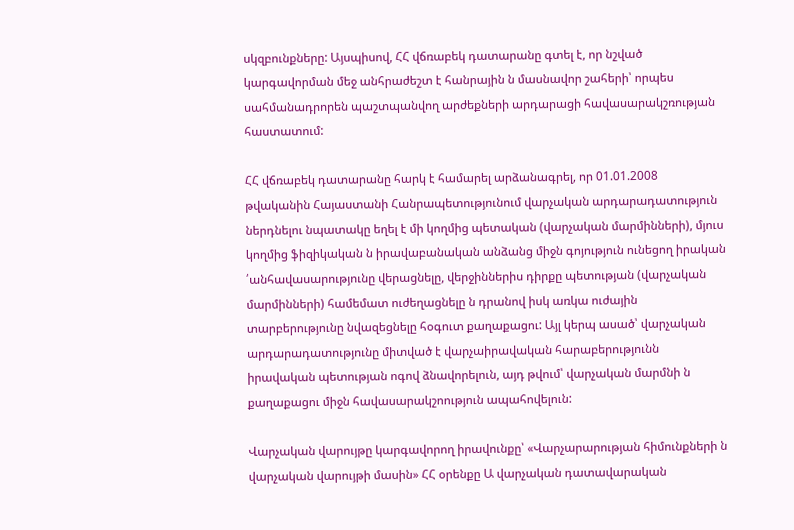սկզբունքները: Այսպիսով, ՀՀ վճռաբեկ դատարանը գտել է, որ նշված կարգավորման մեջ անհրաժեշտ է հանրային ն մասնավոր շահերի՝ որպես սահմանադրորեն պաշտպանվող արժեքների արդարացի հավասարակշռության հաստատում:

ՀՀ վճռաբեկ դատարանը հարկ է համարել արձանագրել, որ 01.01.2008 թվականին Հայաստանի Հանրապետությունում վարչական արդարադատություն ներդնելու նպատակը եղել է մի կողմից պետական (վարչական մարմինների), մյուս կողմից ֆիզիկական ն իրավաբանական անձանց միջն գոյություն ունեցող իրական ՛անհավասարությունը վերացնելը, վերջիններիս դիրքը պետության (վարչական մարմինների) համեմատ ուժեղացնելը ն դրանով իսկ առկա ուժային տարբերությունը նվազեցնելը հօգուտ քաղաքացու: Այլ կերպ ասած՝ վարչական արդարադատությունը միտված է վարչաիրավական հարաբերությունն իրավական պետության ոգով ձնավորելուն, այդ թվում՝ վարչական մարմնի ն քաղաքացու միջն հավասարակշոություն ապահովելուն:

Վարչական վարույթը կարգավորող իրավունքը՝ «Վարչարարության հիմունքների ն վարչական վարույթի մասին» ՀՀ օրենքը Ա վարչական դատավարական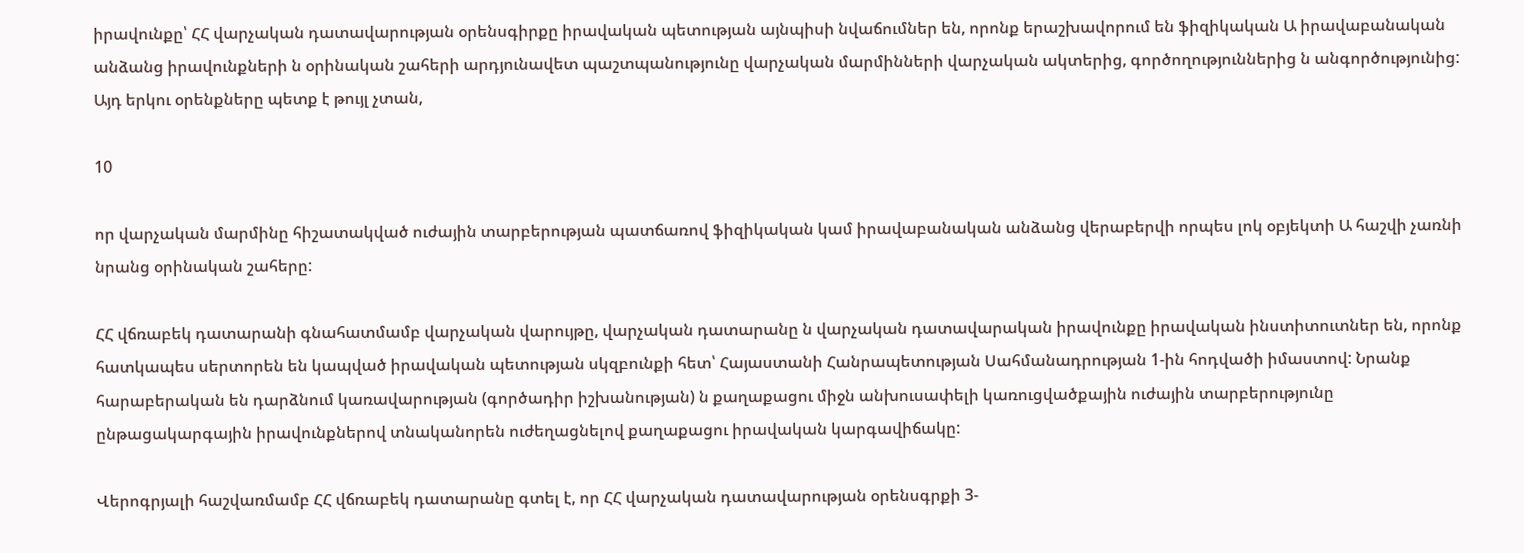իրավունքը՝ ՀՀ վարչական դատավարության օրենսգիրքը իրավական պետության այնպիսի նվաճումներ են, որոնք երաշխավորում են ֆիզիկական Ա իրավաբանական անձանց իրավունքների ն օրինական շահերի արդյունավետ պաշտպանությունը վարչական մարմինների վարչական ակտերից, գործողություններից ն անգործությունից: Այդ երկու օրենքները պետք է թույլ չտան,

10

որ վարչական մարմինը հիշատակված ուժային տարբերության պատճառով ֆիզիկական կամ իրավաբանական անձանց վերաբերվի որպես լոկ օբյեկտի Ա հաշվի չառնի նրանց օրինական շահերը:

ՀՀ վճռաբեկ դատարանի գնահատմամբ վարչական վարույթը, վարչական դատարանը ն վարչական դատավարական իրավունքը իրավական ինստիտուտներ են, որոնք հատկապես սերտորեն են կապված իրավական պետության սկզբունքի հետ՝ Հայաստանի Հանրապետության Սահմանադրության 1-ին հոդվածի իմաստով: Նրանք հարաբերական են դարձնում կառավարության (գործադիր իշխանության) ն քաղաքացու միջն անխուսափելի կառուցվածքային ուժային տարբերությունը ընթացակարգային իրավունքներով տնականորեն ուժեղացնելով քաղաքացու իրավական կարգավիճակը:

Վերոգրյալի հաշվառմամբ ՀՀ վճռաբեկ դատարանը գտել է, որ ՀՀ վարչական դատավարության օրենսգրքի 3-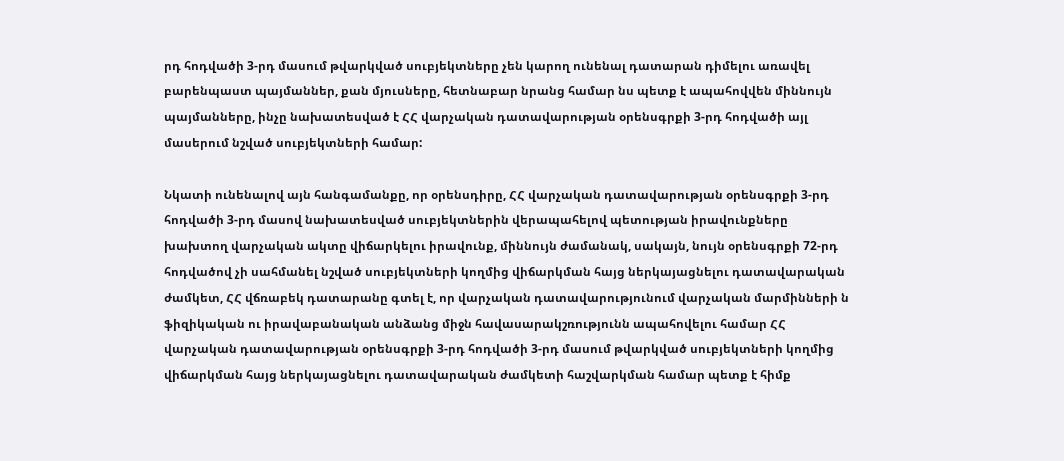րդ հոդվածի 3-րդ մասում թվարկված սուբյեկտները չեն կարող ունենալ դատարան դիմելու առավել բարենպաստ պայմաններ, քան մյուսները, հետնաբար նրանց համար նս պետք է ապահովվեն միննույն պայմանները, ինչը նախատեսված է ՀՀ վարչական դատավարության օրենսգրքի 3-րդ հոդվածի այլ մասերում նշված սուբյեկտների համար:

Նկատի ունենալով այն հանգամանքը, որ օրենսդիրը, ՀՀ վարչական դատավարության օրենսգրքի 3-րդ հոդվածի 3-րդ մասով նախատեսված սուբյեկտներին վերապահելով պետության իրավունքները խախտող վարչական ակտը վիճարկելու իրավունք, միննույն ժամանակ, սակայն, նույն օրենսգրքի 72-րդ հոդվածով չի սահմանել նշված սուբյեկտների կողմից վիճարկման հայց ներկայացնելու դատավարական ժամկետ, ՀՀ վճռաբեկ դատարանը գտել է, որ վարչական դատավարությունում վարչական մարմինների ն ֆիզիկական ու իրավաբանական անձանց միջն հավասարակշռությունն ապահովելու համար ՀՀ վարչական դատավարության օրենսգրքի 3-րդ հոդվածի 3-րդ մասում թվարկված սուբյեկտների կողմից վիճարկման հայց ներկայացնելու դատավարական ժամկետի հաշվարկման համար պետք է հիմք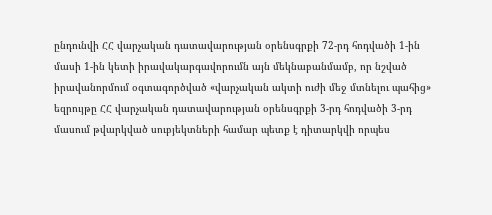ընդունվի ՀՀ վարչական դատավարության օրենսգրքի 72-րդ հոդվածի 1-ին մասի 1-ին կետի իրավակարգավորումն այն մեկնաբանմամբ, որ նշված իրավանորմում օգտագործված «վարչական ակտի ուժի մեջ մտնելու պահից» եզրույթը ՀՀ վարչական դատավարության օրենսգրքի 3-րդ հոդվածի 3-րդ մասում թվարկված սուբյեկտների համար պետք է դիտարկվի որպես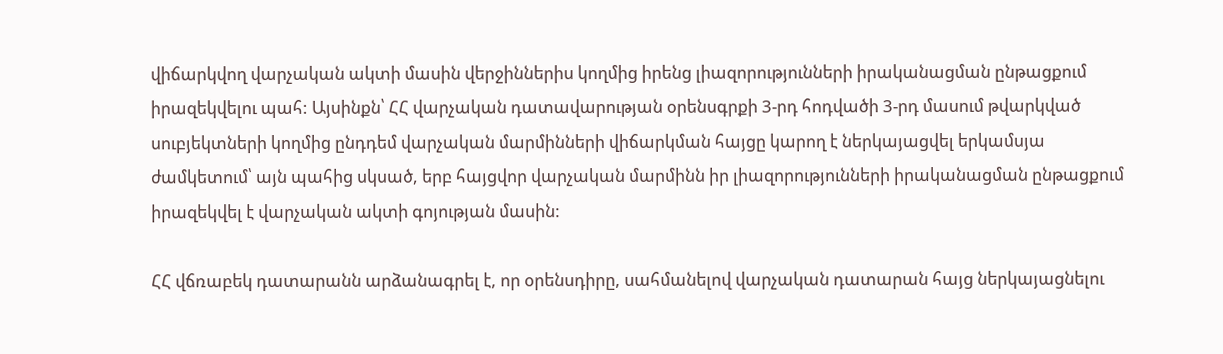վիճարկվող վարչական ակտի մասին վերջիններիս կողմից իրենց լիազորությունների իրականացման ընթացքում իրազեկվելու պահ: Այսինքն՝ ՀՀ վարչական դատավարության օրենսգրքի 3-րդ հոդվածի 3-րդ մասում թվարկված սուբյեկտների կողմից ընդդեմ վարչական մարմինների վիճարկման հայցը կարող է ներկայացվել երկամսյա ժամկետում՝ այն պահից սկսած, երբ հայցվոր վարչական մարմինն իր լիազորությունների իրականացման ընթացքում իրազեկվել է վարչական ակտի գոյության մասին:

ՀՀ վճռաբեկ դատարանն արձանագրել է, որ օրենսդիրը, սահմանելով վարչական դատարան հայց ներկայացնելու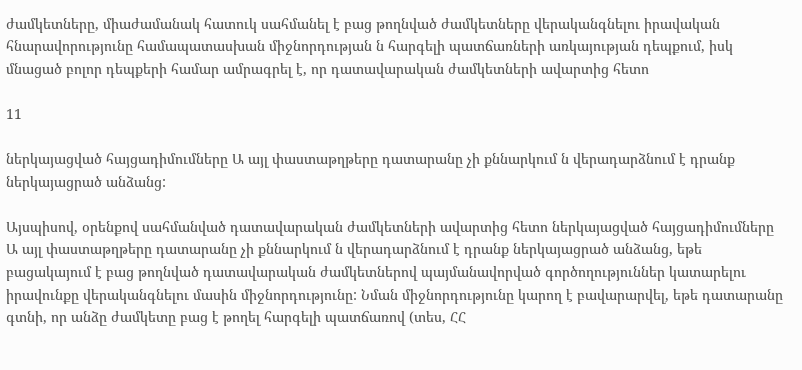ժամկետները, միաժամանակ հատուկ սահմանել է բաց թողնված ժամկետները վերականգնելու իրավական հնարավորությունը համապատասխան միջնորդության ն հարգելի պատճառների առկայության դեպքում, իսկ մնացած բոլոր դեպքերի համար ամրագրել է, որ դատավարական ժամկետների ավարտից հետո

11

ներկայացված հայցադիմումները Ա այլ փաստաթղթերը դատարանը չի քննարկում ն վերադարձնում է դրանք ներկայացրած անձանց:

Այսպիսով, օրենքով սահմանված դատավարական ժամկետների ավարտից հետո ներկայացված հայցադիմումները Ա այլ փաստաթղթերը դատարանը չի քննարկում ն վերադարձնում է դրանք ներկայացրած անձանց, եթե բացակայում է բաց թողնված դատավարական ժամկետներով պայմանավորված գործողություններ կատարելու իրավունքը վերականգնելու մասին միջնորդությունը: Նման միջնորդությունը կարող է բավարարվել, եթե դատարանը գտնի, որ անձը ժամկետը բաց է թողել հարգելի պատճառով (տես, ՀՀ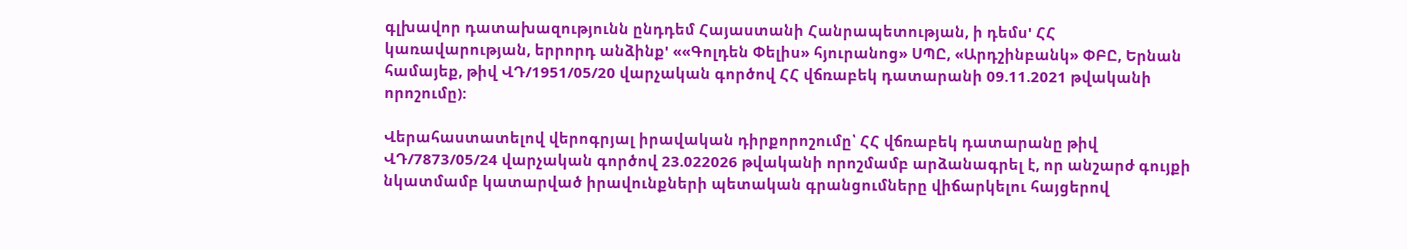գլխավոր դատախազությունն ընդդեմ Հայաստանի Հանրապետության, ի դեմս' ՀՀ կառավարության, երրորդ անձինք' ««Գոլդեն Փելիս» հյուրանոց» ՍՊԸ, «Արդշինբանկ» ՓԲԸ, Երնան համայեք, թիվ ՎԴ/1951/05/20 վարչական գործով ՀՀ վճռաբեկ դատարանի 09.11.2021 թվականի որոշումը):

Վերահաստատելով վերոգրյալ իրավական դիրքորոշումը՝ ՀՀ վճռաբեկ դատարանը թիվ ՎԴ/7873/05/24 վարչական գործով 23.022026 թվականի որոշմամբ արձանագրել է, որ անշարժ գույքի նկատմամբ կատարված իրավունքների պետական գրանցումները վիճարկելու հայցերով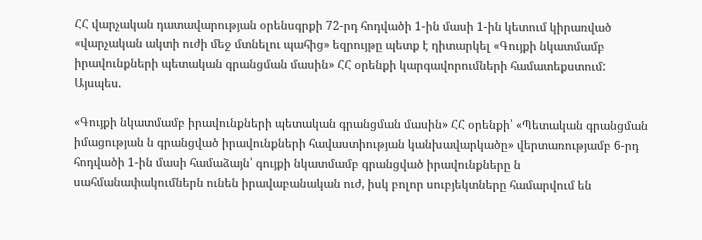ՀՀ վարչական դատավարության օրենսգրքի 72-րդ հոդվածի 1-ին մասի 1-ին կետում կիրառված «վարչական ակտի ուժի մեջ մտնելու պահից» եզրույթը պետք է դիտարկել «Գույքի նկատմամբ իրավունքների պետական գրանցման մասին» ՀՀ օրենքի կարգավորումների համատեքստում: Այսպես.

«Գույքի նկատմամբ իրավունքների պետական գրանցման մասին» ՀՀ օրենքի՝ «Պետական գրանցման իմացության ն գրանցված իրավունքների հավաստիության կանխավարկածը» վերտառությամբ 6-րդ հոդվածի 1-ին մասի համաձայն՝ գույքի նկատմամբ գրանցված իրավունքները ն սահմանափակումներն ունեն իրավաբանական ուժ, իսկ բոլոր սուբյեկտները համարվում են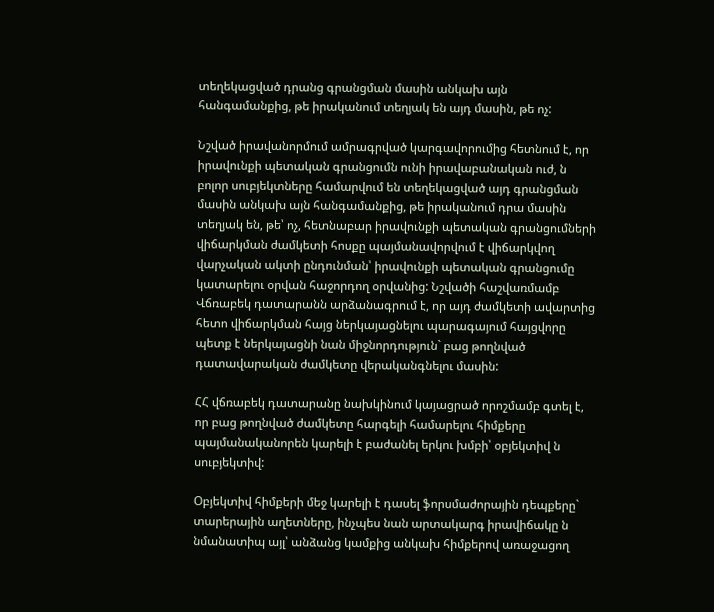տեղեկացված դրանց գրանցման մասին անկախ այն հանգամանքից, թե իրականում տեղյակ են այդ մասին, թե ոչ:

Նշված իրավանորմում ամրագրված կարգավորումից հետնում է, որ իրավունքի պետական գրանցումն ունի իրավաբանական ուժ, ն բոլոր սուբյեկտները համարվում են տեղեկացված այդ գրանցման մասին անկախ այն հանգամանքից, թե իրականում դրա մասին տեղյակ են, թե՝ ոչ, հետնաբար իրավունքի պետական գրանցումների վիճարկման ժամկետի հոսքը պայմանավորվում է վիճարկվող վարչական ակտի ընդունման՝ իրավունքի պետական գրանցումը կատարելու օրվան հաջորդող օրվանից: Նշվածի հաշվառմամբ Վճռաբեկ դատարանն արձանագրում է, որ այդ ժամկետի ավարտից հետո վիճարկման հայց ներկայացնելու պարագայում հայցվորը պետք է ներկայացնի նան միջնորդություն` բաց թողնված դատավարական ժամկետը վերականգնելու մասին:

ՀՀ վճռաբեկ դատարանը նախկինում կայացրած որոշմամբ գտել է, որ բաց թողնված ժամկետը հարգելի համարելու հիմքերը պայմանականորեն կարելի է բաժանել երկու խմբի՝ օբյեկտիվ ն սուբյեկտիվ:

Օբյեկտիվ հիմքերի մեջ կարելի է դասել ֆորսմաժորային դեպքերը` տարերային աղետները, ինչպես նան արտակարգ իրավիճակը ն նմանատիպ այլ՝ անձանց կամքից անկախ հիմքերով առաջացող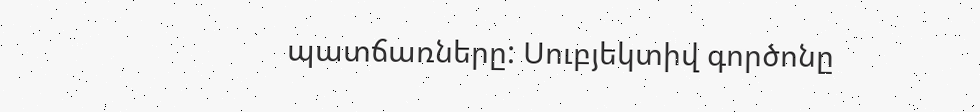պատճառները: Սուբյեկտիվ գործոնը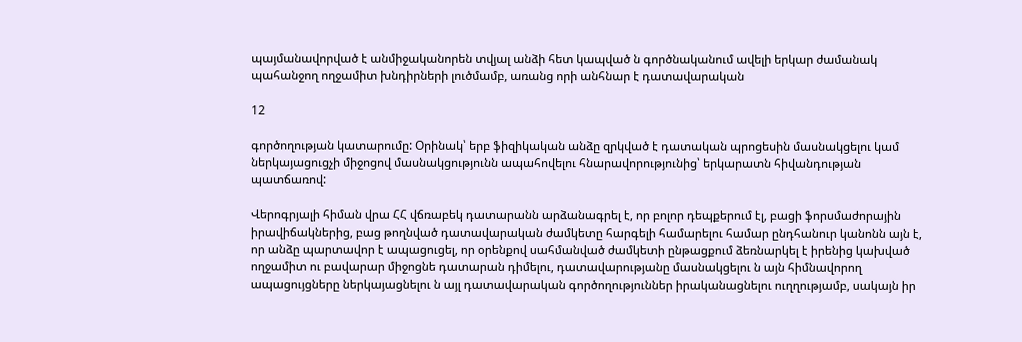պայմանավորված է անմիջականորեն տվյալ անձի հետ կապված ն գործնականում ավելի երկար ժամանակ պահանջող ողջամիտ խնդիրների լուծմամբ, առանց որի անհնար է դատավարական

12

գործողության կատարումը: Օրինակ՝ երբ ֆիզիկական անձը զրկված է դատական պրոցեսին մասնակցելու կամ ներկայացուցչի միջոցով մասնակցությունն ապահովելու հնարավորությունից՝ երկարատն հիվանդության պատճառով:

Վերոգրյալի հիման վրա ՀՀ վճռաբեկ դատարանն արձանագրել է, որ բոլոր դեպքերում էլ, բացի ֆորսմաժորային իրավիճակներից, բաց թողնված դատավարական ժամկետը հարգելի համարելու համար ընդհանուր կանոնն այն է, որ անձը պարտավոր է ապացուցել, որ օրենքով սահմանված ժամկետի ընթացքում ձեռնարկել է իրենից կախված ողջամիտ ու բավարար միջոցնե դատարան դիմելու, դատավարությանը մասնակցելու ն այն հիմնավորող ապացույցները ներկայացնելու ն այլ դատավարական գործողություններ իրականացնելու ուղղությամբ, սակայն իր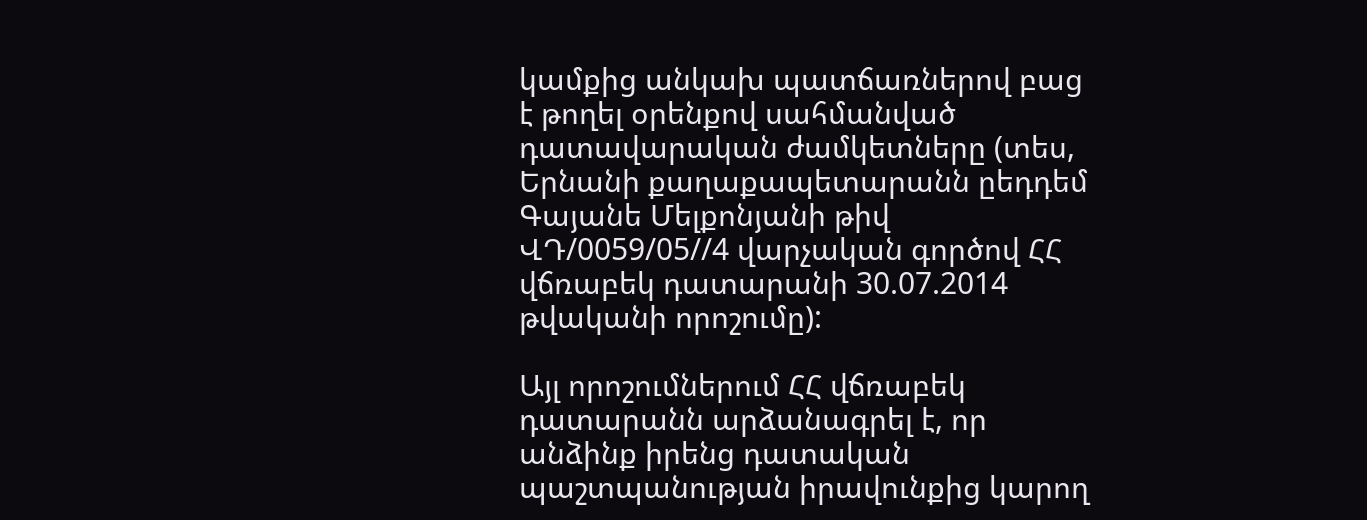կամքից անկախ պատճառներով բաց է թողել օրենքով սահմանված դատավարական ժամկետները (տես, Երնանի քաղաքապետարանն ըեդդեմ Գայանե Մելքոնյանի թիվ ՎԴ/0059/05//4 վարչական գործով ՀՀ վճռաբեկ դատարանի 30.07.2014 թվականի որոշումը):

Այլ որոշումներում ՀՀ վճռաբեկ դատարանն արձանագրել է, որ անձինք իրենց դատական պաշտպանության իրավունքից կարող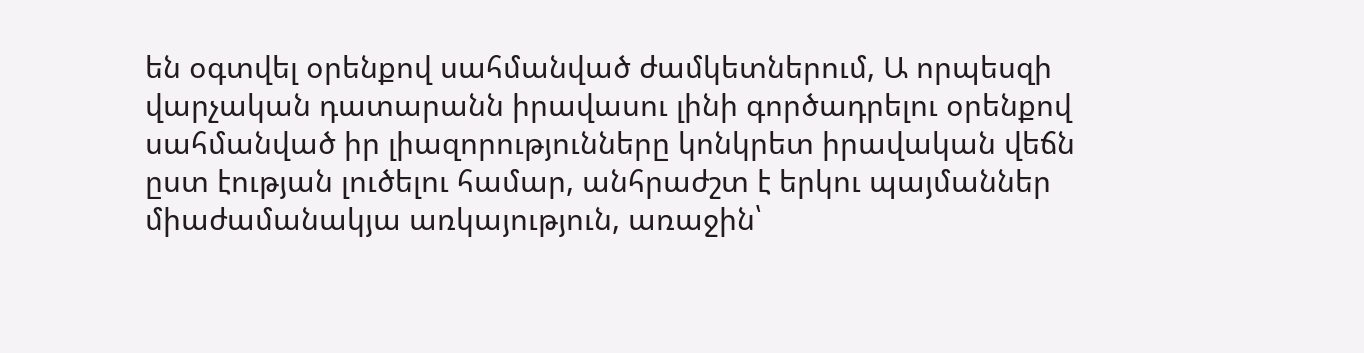են օգտվել օրենքով սահմանված ժամկետներում, Ա որպեսզի վարչական դատարանն իրավասու լինի գործադրելու օրենքով սահմանված իր լիազորությունները կոնկրետ իրավական վեճն ըստ էության լուծելու համար, անհրաժշտ է երկու պայմաններ միաժամանակյա առկայություն, առաջին՝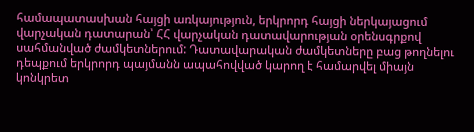համապատասխան հայցի առկայություն, երկրորդ հայցի ներկայացում վարչական դատարան՝ ՀՀ վարչական դատավարության օրենսգրքով սահմանված ժամկետներում: Դատավարական ժամկետները բաց թողնելու դեպքում երկրորդ պայմանն ապահովված կարող է համարվել միայն կոնկրետ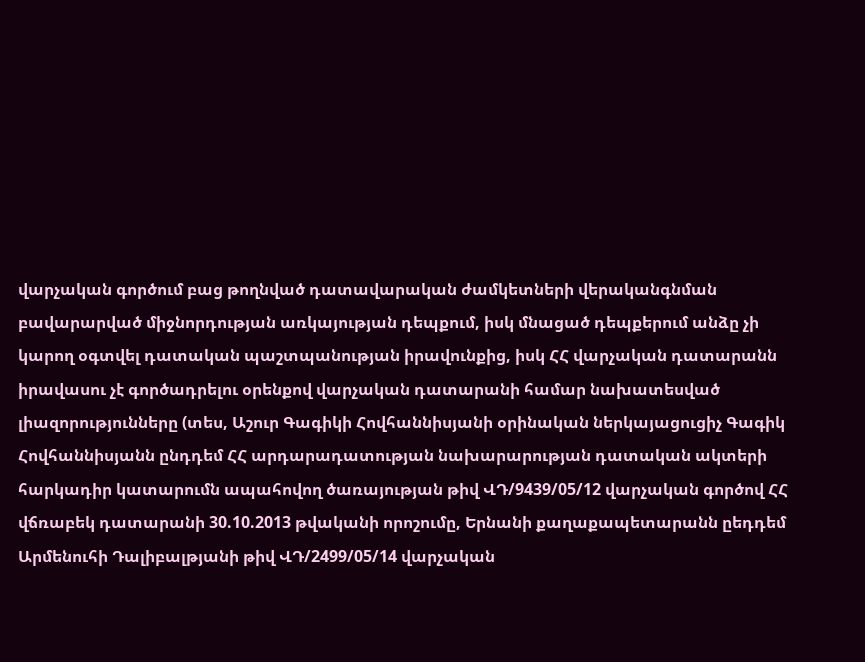վարչական գործում բաց թողնված դատավարական ժամկետների վերականգնման բավարարված միջնորդության առկայության դեպքում, իսկ մնացած դեպքերում անձը չի կարող օգտվել դատական պաշտպանության իրավունքից, իսկ ՀՀ վարչական դատարանն իրավասու չէ գործադրելու օրենքով վարչական դատարանի համար նախատեսված լիազորությունները (տես, Աշուր Գագիկի Հովհաննիսյանի օրինական ներկայացուցիչ Գագիկ Հովհաննիսյանն ընդդեմ ՀՀ արդարադատության նախարարության դատական ակտերի հարկադիր կատարումն ապահովող ծառայության թիվ ՎԴ/9439/05/12 վարչական գործով ՀՀ վճռաբեկ դատարանի 30.10.2013 թվականի որոշումը, Երնանի քաղաքապետարանն ըեդդեմ Արմենուհի Դալիբալթյանի թիվ ՎԴ/2499/05/14 վարչական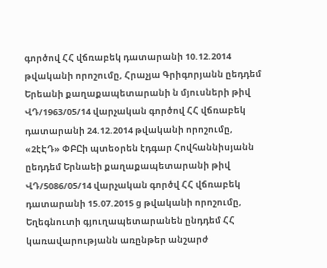գործով ՀՀ վճռաբեկ դատարանի 10.12.2014 թվականի որոշումը, Հրաչյա Գրիգորյանն ըեդդեմ Երեանի քաղաքապետարանի ն մյուսների թիվ ՎԴ/1963/05/14 վարչական գործով ՀՀ վճռաբեկ դատարանի 24.12.2014 թվականի որոշումը, «2էԷԴ» ՓԲԸի պտեօրեն էդգար Հովհաննիսյանն ըեդդեմ Երնաեի քաղաքապետարանի թիվ ՎԴ/5086/05/14 վարչական գործվ ՀՀ վճռաբեկ դատարանի 15.07.2015 ց թվականի որոշումը, Եղեգնուտի գյուղապետարանեն ընդդեմ ՀՀ կառավարությանն առընթեր անշարժ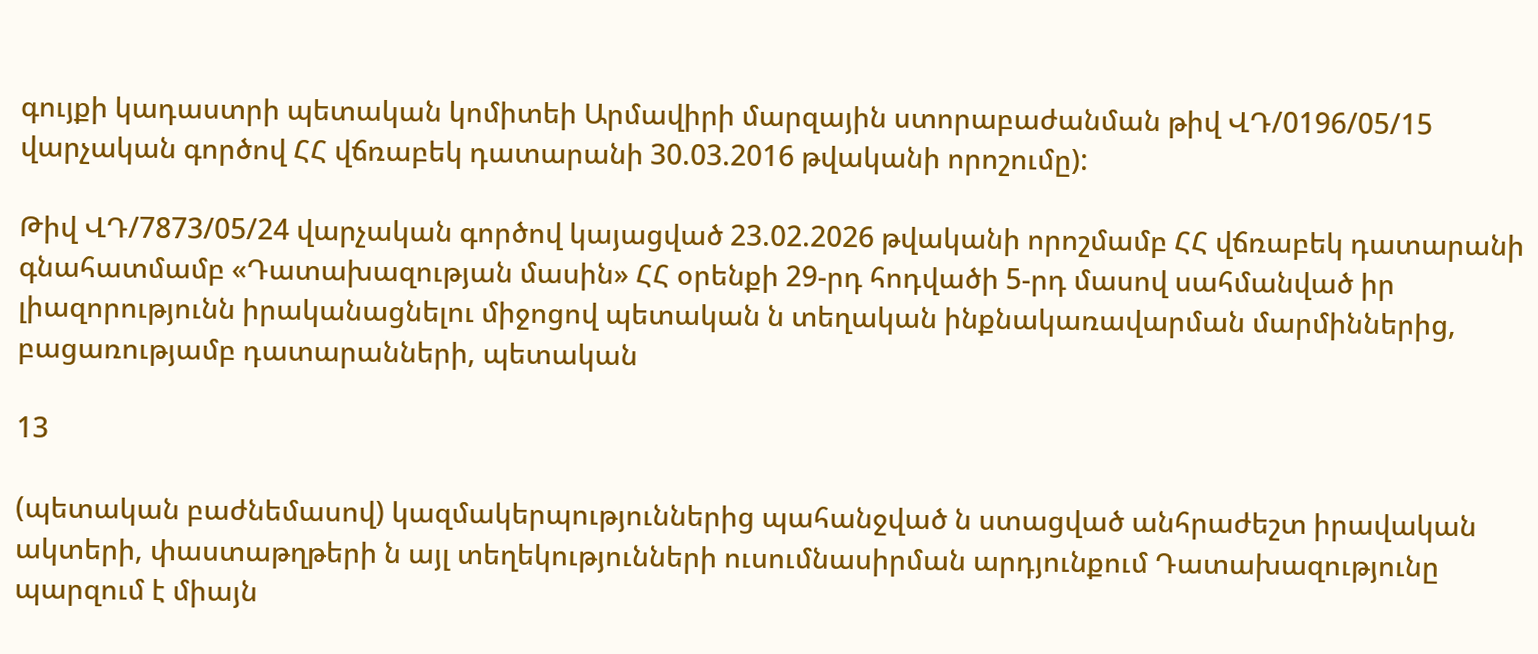գույքի կադաստրի պետական կոմիտեի Արմավիրի մարզային ստորաբաժանման թիվ ՎԴ/0196/05/15 վարչական գործով ՀՀ վճռաբեկ դատարանի 30.03.2016 թվականի որոշումը):

Թիվ ՎԴ/7873/05/24 վարչական գործով կայացված 23.02.2026 թվականի որոշմամբ ՀՀ վճռաբեկ դատարանի գնահատմամբ «Դատախազության մասին» ՀՀ օրենքի 29-րդ հոդվածի 5-րդ մասով սահմանված իր լիազորությունն իրականացնելու միջոցով պետական ն տեղական ինքնակառավարման մարմիններից, բացառությամբ դատարանների, պետական

13

(պետական բաժնեմասով) կազմակերպություններից պահանջված ն ստացված անհրաժեշտ իրավական ակտերի, փաստաթղթերի ն այլ տեղեկությունների ուսումնասիրման արդյունքում Դատախազությունը պարզում է միայն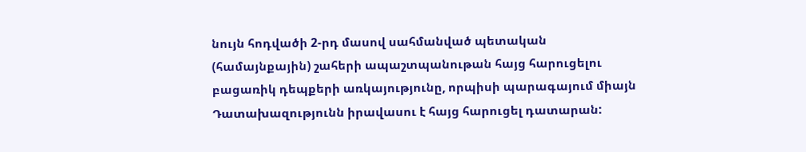նույն հոդվածի 2-րդ մասով սահմանված պետական (համայնքային) շահերի ապաշտպանութան հայց հարուցելու բացառիկ դեպքերի առկայությունը, որպիսի պարագայում միայն Դատախազությունն իրավասու է հայց հարուցել դատարան: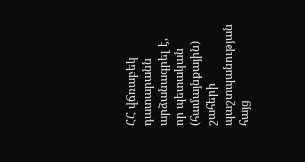ՀՀ վճռաբեկ դատարանն արձանագրել է, որ պետական (համայնքային) շահերի պաշտպանության հայց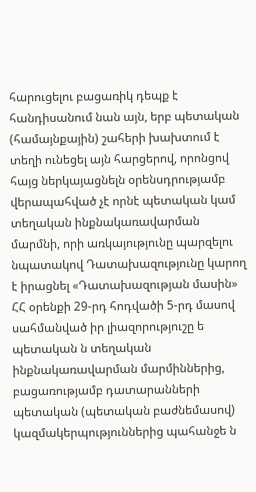հարուցելու բացառիկ դեպք է հանդիսանում նան այն, երբ պետական (համայնքային) շահերի խախտում է տեղի ունեցել այն հարցերով, որոնցով հայց ներկայացնելն օրենսդրությամբ վերապահված չէ որնէ պետական կամ տեղական ինքնակառավարման մարմնի, որի առկայությունը պարզելու նպատակով Դատախազությունը կարող է իրացնել «Դատախազության մասին» ՀՀ օրենքի 29-րդ հոդվածի 5-րդ մասով սահմանված իր լիազորություշը ե պետական ն տեղական ինքնակառավարման մարմիններից, բացառությամբ դատարանների պետական (պետական բաժնեմասով) կազմակերպություններից պահանջե ն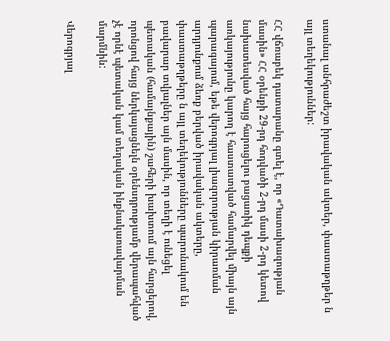ստանալ անհրաժեշտ իրավական ակտեր, փաստաթղթեր ն այլ տեղեկություններ:

ՀՀ վճռաբեկ դատարանը գտել է, որ «Դատախազության մասին» ՀՀ օրենքի 29-րդ հոդվածի 2-րդ մասի 2-րդ կետով նախատեսված հայց հարուցելու բացառիկ դեպքի առկայությունը կարող է հաստատված համարվել միայն այն պարագայում, եթե վերոգրյալ լիազորության կիրառման արդյունքում ձեռք բերված իրավական ակտերը, փաստաթղթերը ն այլ տեղեկությունները պարունակում են բավարար տվյալներ այն մասին, որ տեղի է ունեցել պետական (համայնքային) շահերի խախտում այն հարցերով, որոնցով հայց ներկայացնելն օրենսդրությամբ վերապահված չէ որնէ պետական կամ տեղական ինքնակառավարման մարմնին:

Վերոգրյալ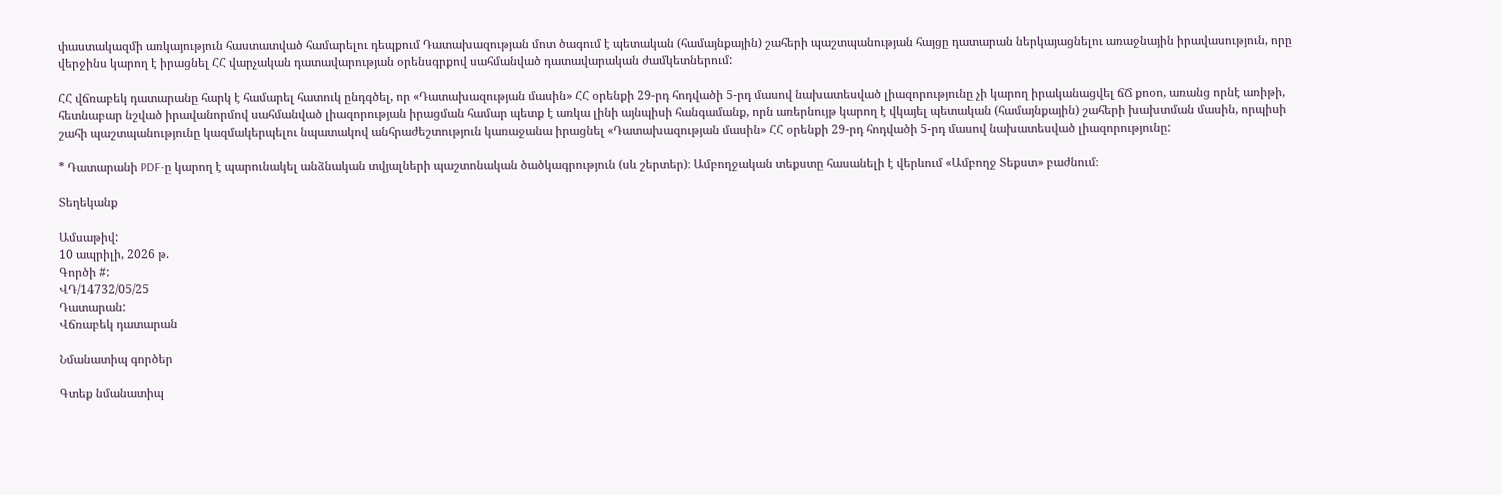փաստակազմի առկայություն հաստատված համարելու դեպքում Դատախազության մոտ ծագում է պետական (համայնքային) շահերի պաշտպանության հայցը դատարան ներկայացնելու առաջնային իրավասություն, որը վերջինս կարող է իրացնել ՀՀ վարչական դատավարության օրենսգրքով սահմանված դատավարական ժամկետներում:

ՀՀ վճռաբեկ դատարանը հարկ է համարել հատուկ ընդգծել, որ «Դատախազության մասին» ՀՀ օրենքի 29-րդ հոդվածի 5-րդ մասով նախատեսված լիազորությունը չի կարող իրականացվել ճՃ քոօո, առանց որնէ առիթի, հետնաբար նշված իրավանորմով սահմանված լիազորության իրացման համար պետք է առկա լինի այնպիսի հանգամանք, որն առերնույթ կարող է վկայել պետական (համայնքային) շահերի խախտման մասին, որպիսի շահի պաշտպանությունը կազմակերպելու նպատակով անհրաժեշտություն կառաջանա իրացնել «Դատախազության մասին» ՀՀ օրենքի 29-րդ հոդվածի 5-րդ մասով նախատեսված լիազորությունը:

* Դատարանի PDF-ը կարող է պարունակել անձնական տվյալների պաշտոնական ծածկագրություն (սև շերտեր)։ Ամբողջական տեքստը հասանելի է վերևում «Ամբողջ Տեքստ» բաժնում։

Տեղեկանք

Ամսաթիվ:
10 ապրիլի, 2026 թ.
Գործի #:
ՎԴ/14732/05/25
Դատարան:
Վճռաբեկ դատարան

Նմանատիպ գործեր

Գտեք նմանատիպ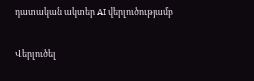դատական ակտեր AI վերլուծությամբ

Վերլուծել